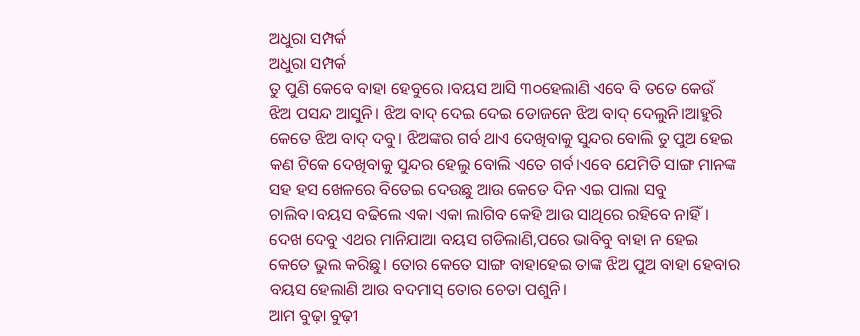ଅଧୁରା ସମ୍ପର୍କ
ଅଧୁରା ସମ୍ପର୍କ
ତୁ ପୁଣି କେବେ ବାହା ହେବୁରେ ।ବୟସ ଆସି ୩୦ହେଲାଣି ଏବେ ବି ତତେ କେଉଁ ଝିଅ ପସନ୍ଦ ଆସୁନି। ଝିଅ ବାଦ୍ ଦେଇ ଦେଇ ଡୋଜନେ ଝିଅ ବାଦ୍ ଦେଲୁନି।ଆହୁରି କେତେ ଝିଅ ବାଦ୍ ଦବୁ। ଝିଅଙ୍କର ଗର୍ବ ଥାଏ ଦେଖିବାକୁ ସୁନ୍ଦର ବୋଲି ତୁ ପୁଅ ହେଇ କଣ ଟିକେ ଦେଖିବାକୁ ସୁନ୍ଦର ହେଲୁ ବୋଲି ଏତେ ଗର୍ବ।ଏବେ ଯେମିତି ସାଙ୍ଗ ମାନଙ୍କ ସହ ହସ ଖେଳରେ ବିତେଇ ଦେଉଛୁ ଆଉ କେତେ ଦିନ ଏଇ ପାଲା ସବୁ ଚାଲିବ।ବୟସ ବଢିଲେ ଏକା ଏକା ଲାଗିବ କେହି ଆଉ ସାଥିରେ ରହିବେ ନାହିଁ। ଦେଖ ଦେବୁ ଏଥର ମାନିଯାଆ ବୟସ ଗଡିଲାଣି,ପରେ ଭାବିବୁ ବାହା ନ ହେଇ କେତେ ଭୁଲ କରିଛୁ। ତୋର କେତେ ସାଙ୍ଗ ବାହାହେଇ ତାଙ୍କ ଝିଅ ପୁଅ ବାହା ହେବାର ବୟସ ହେଲାଣି ଆଉ ବଦମାସ୍ ତୋର ଚେତା ପଶୁନି।
ଆମ ବୁଢ଼ା ବୁଢ଼ୀ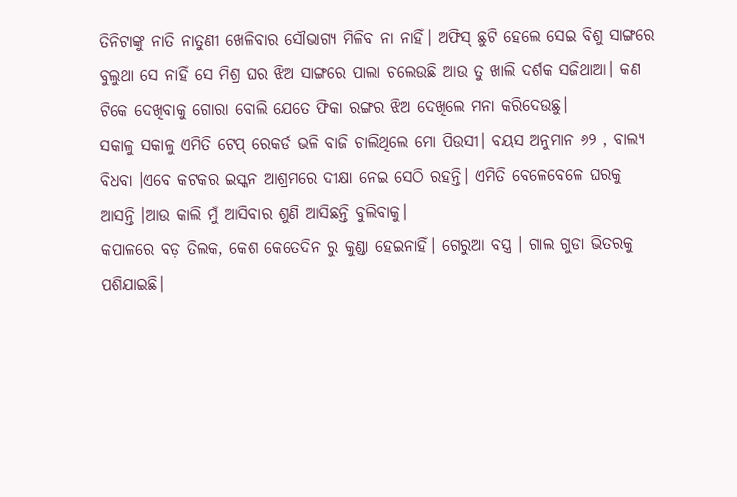ତିନିଟାଙ୍କୁ ନାତି ନାତୁଣୀ ଖେଳିବାର ସୌଭାଗ୍ୟ ମିଳିବ ନା ନାହିଁ। ଅଫିସ୍ ଛୁଟି ହେଲେ ସେଇ ବିଶୁ ସାଙ୍ଗରେ ବୁଲୁଥା ସେ ନାହିଁ ସେ ମିଶ୍ର ଘର ଝିଅ ସାଙ୍ଗରେ ପାଲା ଚଲେଉଛି ଆଉ ତୁ ଖାଲି ଦର୍ଶକ ସଜିଥାଆ। କଣ ଟିକେ ଦେଖିବାକୁ ଗୋରା ବୋଲି ଯେତେ ଫିକା ରଙ୍ଗର ଝିଅ ଦେଖିଲେ ମନା କରିଦେଉଛୁ।
ସକାଳୁ ସକାଳୁ ଏମିତି ଟେପ୍ ରେକର୍ଡ ଭଳି ବାଜି ଚାଲିଥିଲେ ମୋ ପିଉସୀ। ବୟସ ଅନୁମାନ ୬୨ , ବାଲ୍ୟ ବିଧବା ।ଏବେ କଟକର ଇସ୍କନ ଆଶ୍ରମରେ ଦୀକ୍ଷା ନେଇ ସେଠି ରହନ୍ତି। ଏମିତି ବେଳେବେଳେ ଘରକୁ ଆସନ୍ତି ।ଆଉ କାଲି ମୁଁ ଆସିବାର ଶୁଣି ଆସିଛନ୍ତି ବୁଲିବାକୁ।
କପାଳରେ ବଡ଼ ତିଲକ, କେଶ କେତେଦିନ ରୁ କୁଣ୍ଡା ହେଇନାହିଁ। ଗେରୁଆ ବସ୍ତ୍ର । ଗାଲ ଗୁଡା ଭିତରକୁ ପଶିଯାଇଛି।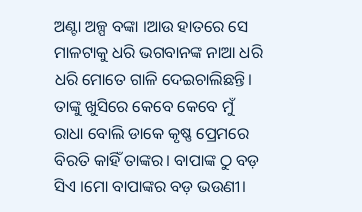ଅଣ୍ଟା ଅଳ୍ପ ବଙ୍କା ।ଆଉ ହାତରେ ସେ ମାଳଟାକୁ ଧରି ଭଗବାନଙ୍କ ନାଆ ଧରି ଧରି ମୋତେ ଗାଳି ଦେଇଚାଲିଛନ୍ତି।
ତାଙ୍କୁ ଖୁସିରେ କେବେ କେବେ ମୁଁ ରାଧା ବୋଲି ଡାକେ କୃଷ୍ଣ ପ୍ରେମରେ ବିରତି କାହିଁ ତାଙ୍କର। ବାପାଙ୍କ ଠୁ ବଡ଼ ସିଏ ।ମୋ ବାପାଙ୍କର ବଡ଼ ଭଉଣୀ।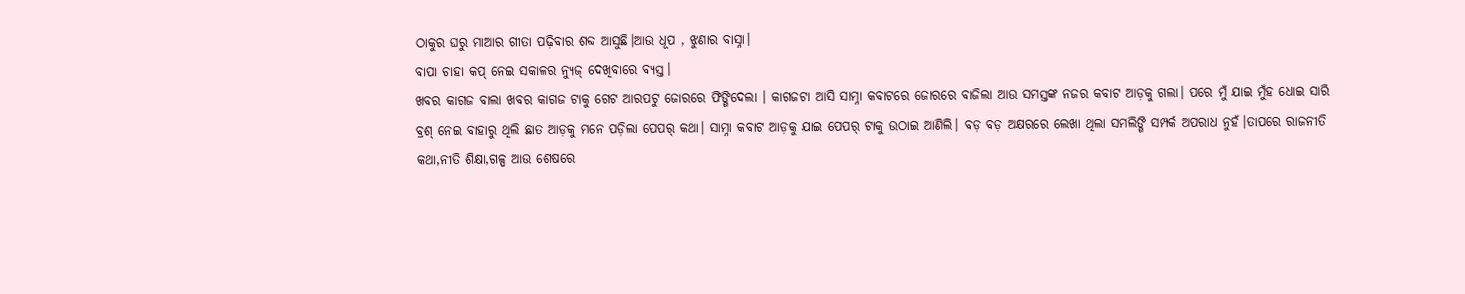ଠାକୁର ଘରୁ ମାଆର ଗୀତା ପଢ଼ିବାର ଶବ୍ଦ ଆସୁଛି।ଆଉ ଧୂପ , ଝୁଣାର ବାସ୍ନା।
ବାପା ଚାହା କପ୍ ନେଇ ସକାଳର ନ୍ୟୁଜ୍ ଦେଖିବାରେ ବ୍ୟସ୍ତ।
ଖବର କାଗଜ ବାଲା ଖବର କାଗଜ ଟାକୁ ଗେଟ ଆରପଟୁ ଜୋରରେ ଫିଙ୍ଗିଦେଲା । କାଗଜଟା ଆସି ସାମ୍ନା କବାଟରେ ଜୋରରେ ବାଜିଲା ଆଉ ସମସ୍ତଙ୍କ ନଜର କବାଟ ଆଡ଼କୁ ଗଲା। ପରେ ମୁଁ ଯାଇ ମୁଁହ ଧୋଇ ସାରି ବ୍ରଶ୍ ନେଇ ବାହାରୁ ଥିଲି ଛାତ ଆଡ଼କୁ ମନେ ପଡ଼ିଲା ପେପର୍ କଥା। ସାମ୍ନା କବାଟ ଆଡ଼କୁ ଯାଇ ପେପର୍ ଟାକୁ ଉଠାଇ ଆଣିଲି। ବଡ଼ ବଡ଼ ଅକ୍ଷରରେ ଲେଖା ଥିଲା ସମଲିଙ୍ଗି ସମ୍ପର୍କ ଅପରାଧ ନୁହଁ।ତାପରେ ରାଜନୀତି କଥା,ନୀତି ଶିକ୍ଷା,ଗଳ୍ପ ଆଉ ଶେଷରେ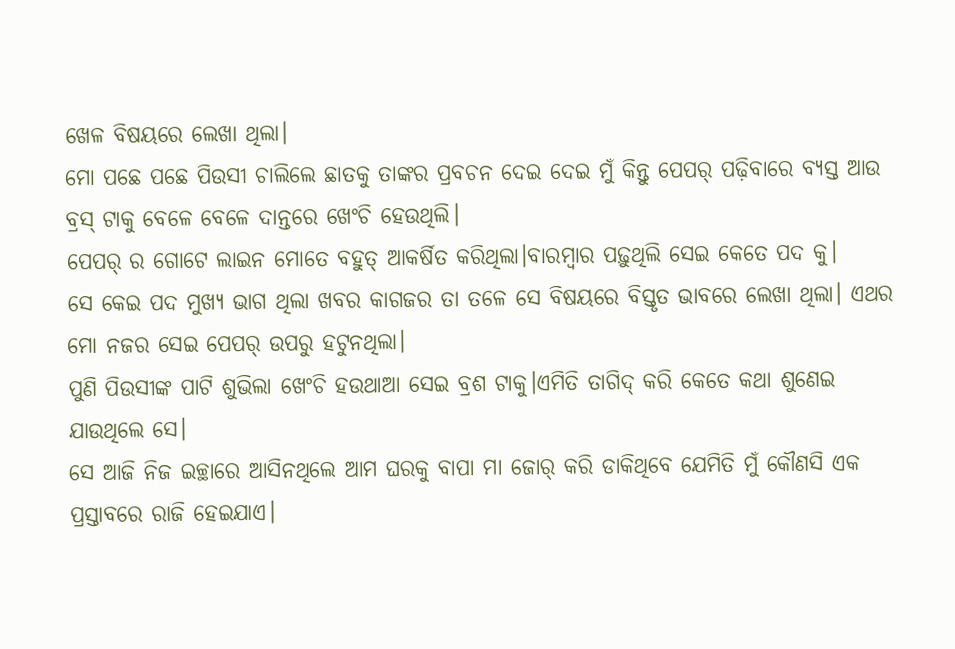ଖେଳ ବିଷୟରେ ଲେଖା ଥିଲା।
ମୋ ପଛେ ପଛେ ପିଉସୀ ଚାଲିଲେ ଛାତକୁ ତାଙ୍କର ପ୍ରବଚନ ଦେଇ ଦେଇ ମୁଁ କିନ୍ତୁ ପେପର୍ ପଢ଼ିବାରେ ବ୍ୟସ୍ତ ଆଉ ବ୍ରସ୍ ଟାକୁ ବେଳେ ବେଳେ ଦାନ୍ତରେ ଖେଂଚି ହେଉଥିଲି।
ପେପର୍ ର ଗୋଟେ ଲାଇନ ମୋତେ ବହୁତ୍ ଆକର୍ଷିତ କରିଥିଲା।ବାରମ୍ବାର ପଢ଼ୁଥିଲି ସେଇ କେତେ ପଦ କୁ।
ସେ କେଇ ପଦ ମୁଖ୍ୟ ଭାଗ ଥିଲା ଖବର କାଗଜର ତା ତଳେ ସେ ବିଷୟରେ ବିସ୍ତୃତ ଭାବରେ ଲେଖା ଥିଲା। ଏଥର ମୋ ନଜର ସେଇ ପେପର୍ ଉପରୁ ହଟୁନଥିଲା।
ପୁଣି ପିଉସୀଙ୍କ ପାଟି ଶୁଭିଲା ଖେଂଚି ହଉଥାଆ ସେଇ ବ୍ରଶ ଟାକୁ।ଏମିତି ତାଗିଦ୍ କରି କେତେ କଥା ଶୁଣେଇ ଯାଉଥିଲେ ସେ।
ସେ ଆଜି ନିଜ ଇଚ୍ଛାରେ ଆସିନଥିଲେ ଆମ ଘରକୁ ବାପା ମା ଜୋର୍ କରି ଡାକିଥିବେ ଯେମିତି ମୁଁ କୌଣସି ଏକ ପ୍ରସ୍ତାବରେ ରାଜି ହେଇଯାଏ।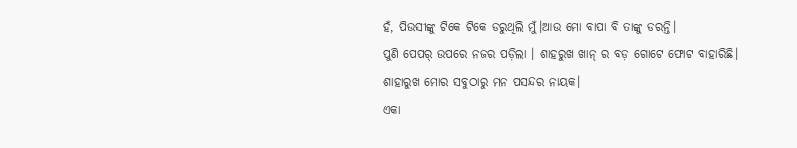ହଁ, ପିଉସୀଙ୍କୁ ଟିକେ ଟିକେ ଡରୁଥିଲି ମୁଁ।ଆଉ ମୋ ବାପା ବି ତାଙ୍କୁ ଡରନ୍ତି।
ପୁଣି ପେପର୍ ଉପରେ ନଜର ପଡ଼ିଲା । ଶାହରୁଖ ଖାନ୍ ର ବଡ଼ ଗୋଟେ ଫୋଟ ବାହାରିଛି।
ଶାହାରୁଖ ମୋର ସବୁଠାରୁ ମନ ପସନ୍ଦର ନାୟକ।
ଏକା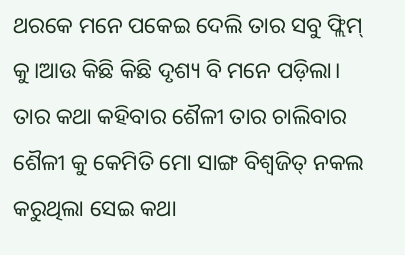ଥରକେ ମନେ ପକେଇ ଦେଲି ତାର ସବୁ ଫ୍ଲିମ୍ କୁ।ଆଉ କିଛି କିଛି ଦୃଶ୍ୟ ବି ମନେ ପଡ଼ିଲା।
ତାର କଥା କହିବାର ଶୈଳୀ ତାର ଚାଲିବାର ଶୈଳୀ କୁ କେମିତି ମୋ ସାଙ୍ଗ ବିଶ୍ୱଜିତ୍ ନକଲ କରୁଥିଲା ସେଇ କଥା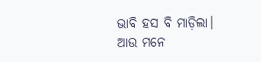ଭାବି ହସ ବି ମାଡ଼ିଲା।
ଆଉ ମନେ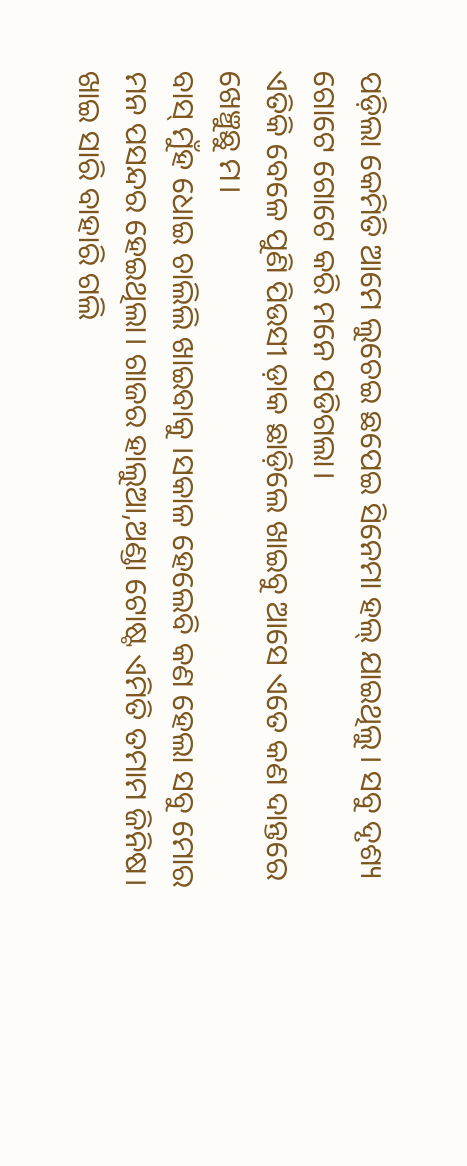ପଡ଼ିଲା କେମିତି ଆମେ ଲୁଚେଇ ଛପେଇ ସିନେମା ହଲ୍ ଯାଇଥିଲୁ। ସବୁ ଦୃଶ୍ୟ ଗୋଟେ ଗୋଟେ କରି ମନେ ପଡିଗଲା।
ଏତିକି ବେଳେ ପୁଣି ପିଉସୀ ଡ଼ାକ ଛାଡ଼ିଲେ ଖାଇବୁ ଆସେ ଏତେ କଣ ଦାନ୍ତରେ ଖେଞ୍ଚୁଛୁ ମ।
ବାସ୍ ମୁଁହ ଧୋଇ ଚାଲିଲି ଖାଇବାକୁ ।ସକାଳ ହେଲେବି କଣ ହେଲା ସବୁ ମୋର ମନ ପସନ୍ଦର ହେଇଥିଲା। ଗାଜର ହାଲୁଆ,ଅଣ୍ଡା ଟୋଷ୍ଟ ଏମିତି ତମାମ ଜିନିଷ।
ଖାଇ ସାରି ବାହାରି ଗଲି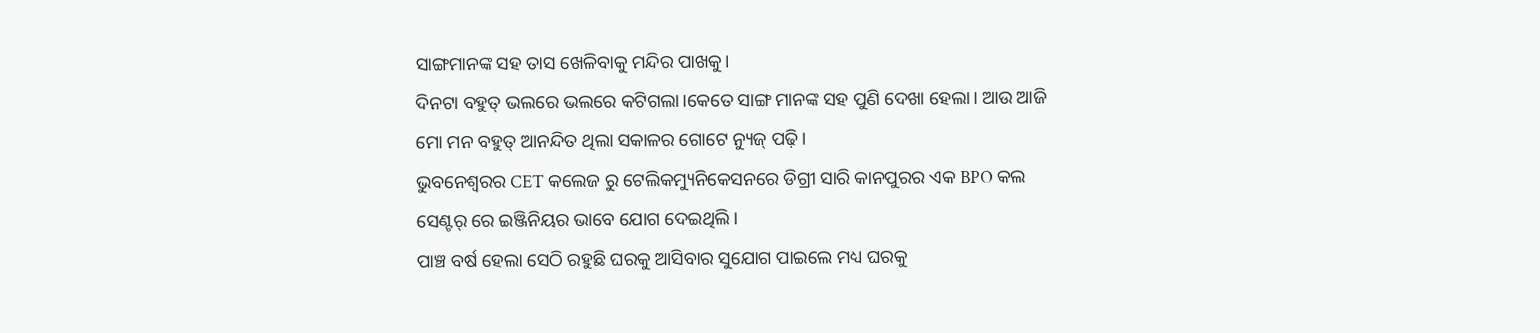ସାଙ୍ଗମାନଙ୍କ ସହ ତାସ ଖେଳିବାକୁ ମନ୍ଦିର ପାଖକୁ।
ଦିନଟା ବହୁତ୍ ଭଲରେ ଭଲରେ କଟିଗଲା।କେତେ ସାଙ୍ଗ ମାନଙ୍କ ସହ ପୁଣି ଦେଖା ହେଲା। ଆଉ ଆଜି ମୋ ମନ ବହୁତ୍ ଆନନ୍ଦିତ ଥିଲା ସକାଳର ଗୋଟେ ନ୍ୟୁଜ୍ ପଢ଼ି।
ଭୁବନେଶ୍ୱରର CET କଲେଜ ରୁ ଟେଲିକମ୍ୟୁନିକେସନରେ ଡିଗ୍ରୀ ସାରି କାନପୁରର ଏକ BPO କଲ ସେଣ୍ଟର୍ ରେ ଇଞ୍ଜିନିୟର ଭାବେ ଯୋଗ ଦେଇଥିଲି।
ପାଞ୍ଚ ବର୍ଷ ହେଲା ସେଠି ରହୁଛି ଘରକୁ ଆସିବାର ସୁଯୋଗ ପାଇଲେ ମଧ୍ୟ ଘରକୁ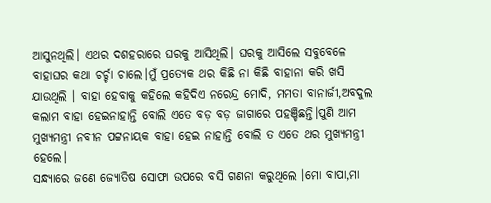ଆସୁନଥିଲି। ଏଥର ଦଶହରାରେ ଘରକୁ ଆସିଥିଲି। ଘରକୁ ଆସିଲେ ସବୁବେଳେ ବାହାଘର କଥା ଚର୍ଚ୍ଚା ଚାଲେ।ମୁଁ ପ୍ରତ୍ୟେକ ଥର କିଛି ନା କିଛି ବାହାନା କରି ଖସି ଯାଉଥିଲି । ବାହା ହେବାକୁ କହିଲେ କହିଦିଏ ନରେନ୍ଦ୍ର ମୋଦି, ମମତା ବାନାର୍ଜୀ,ଅବଦୁଲ କଲାମ ବାହା ହେଇନାହାନ୍ତି ବୋଲି ଏତେ ବଡ଼ ବଡ଼ ଜାଗାରେ ପହଞ୍ଚିଛନ୍ତି।ପୁଣି ଆମ ମୁଖ୍ୟମନ୍ତ୍ରୀ ନବୀନ ପଟ୍ଟନାୟକ ବାହା ହେଇ ନାହାନ୍ତି ବୋଲି ତ ଏତେ ଥର ମୁଖ୍ୟମନ୍ତ୍ରୀ ହେଲେ।
ସନ୍ଧ୍ୟାରେ ଜଣେ ଜ୍ୟୋତିଷ ସୋଫା ଉପରେ ବସି ଗଣନା କରୁଥିଲେ ।ମୋ ବାପା,ମା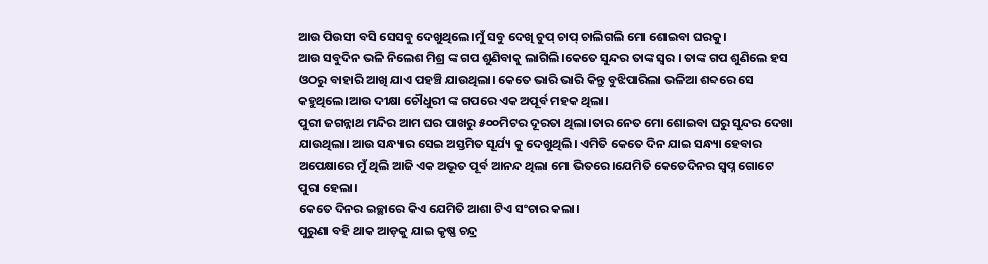ଆଉ ପିଉସୀ ବସି ସେସବୁ ଦେଖୁଥିଲେ।ମୁଁ ସବୁ ଦେଖି ଚୁପ୍ ଚାପ୍ ଚାଲିଗଲି ମୋ ଶୋଇବା ଘରକୁ।
ଆଉ ସବୁଦିନ ଭଳି ନିଲେଶ ମିଶ୍ର ଙ୍କ ଗପ ଶୁଣିବାକୁ ଲାଗିଲି।କେତେ ସୁନ୍ଦର ତାଙ୍କ ସ୍ୱର । ତାଙ୍କ ଗପ ଶୁଣିଲେ ହସ ଓଠରୁ ବାହାରି ଆଖି ଯାଏ ପହଞ୍ଚି ଯାଉଥିଲା। କେତେ ଭାରି ଭାରି କିନ୍ତୁ ବୁଝିପାରିଲା ଭଳିଆ ଶବ୍ଦରେ ସେ କହୁଥିଲେ।ଆଉ ଦୀକ୍ଷା ଚୌଧୁରୀ ଙ୍କ ଗପରେ ଏକ ଅପୂର୍ବ ମହକ ଥିଲା।
ପୁରୀ ଜଗନ୍ନାଥ ମନ୍ଦିର ଆମ ଘର ପାଖରୁ ୫୦୦ମିଟର ଦୂରତା ଥିଲା।ତାର ନେତ ମୋ ଶୋଇବା ଘରୁ ସୁନ୍ଦର ଦେଖା ଯାଉଥିଲା। ଆଉ ସନ୍ଧ୍ୟାର ସେଇ ଅସ୍ତମିତ ସୂର୍ଯ୍ୟ କୁ ଦେଖୁଥିଲି। ଏମିତି କେତେ ଦିନ ଯାଇ ସନ୍ଧ୍ୟା ହେବାର ଅପେକ୍ଷାରେ ମୁଁ ଥିଲି ଆଜି ଏକ ଅଭୂତ ପୂର୍ବ ଆନନ୍ଦ ଥିଲା ମୋ ଭିତରେ।ଯେମିତି କେତେଦିନର ସ୍ବପ୍ନ ଗୋଟେ ପୁରା ହେଲା।
କେତେ ଦିନର ଇଚ୍ଛାରେ କିଏ ଯେମିତି ଆଶା ଟିଏ ସଂଚାର କଲା।
ପୁରୁଣା ବହି ଥାକ ଆଡ଼କୁ ଯାଇ କୃଷ୍ଣ ଚନ୍ଦ୍ର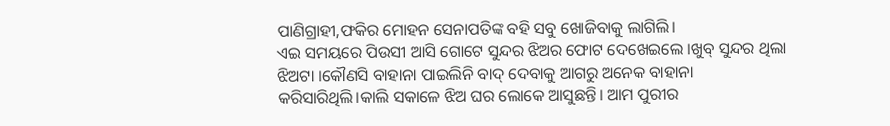ପାଣିଗ୍ରାହୀ,ଫକିର ମୋହନ ସେନାପତିଙ୍କ ବହି ସବୁ ଖୋଜିବାକୁ ଲାଗିଲି।
ଏଇ ସମୟରେ ପିଉସୀ ଆସି ଗୋଟେ ସୁନ୍ଦର ଝିଅର ଫୋଟ ଦେଖେଇଲେ ।ଖୁବ୍ ସୁନ୍ଦର ଥିଲା ଝିଅଟା ।କୌଣସି ବାହାନା ପାଇଲିନି ବାଦ୍ ଦେବାକୁ ଆଗରୁ ଅନେକ ବାହାନା କରିସାରିଥିଲି।କାଲି ସକାଳେ ଝିଅ ଘର ଲୋକେ ଆସୁଛନ୍ତି। ଆମ ପୁରୀର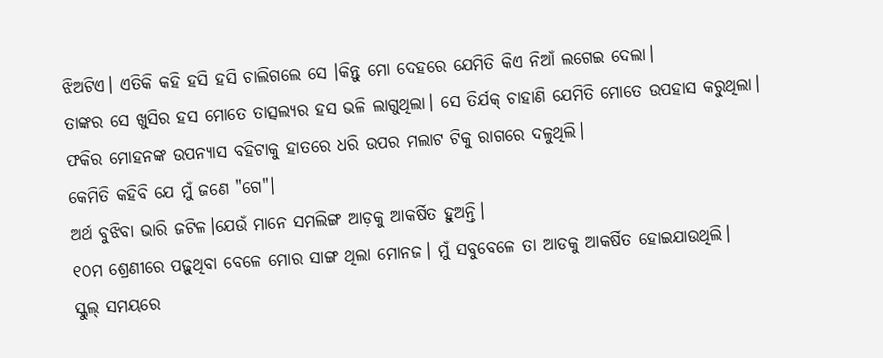ଝିଅଟିଏ। ଏତିକି କହି ହସି ହସି ଚାଲିଗଲେ ସେ ।କିନ୍ତୁ ମୋ ଦେହରେ ଯେମିତି କିଏ ନିଆଁ ଲଗେଇ ଦେଲା।
ତାଙ୍କର ସେ ଖୁସିର ହସ ମୋତେ ତାତ୍ସଲ୍ୟର ହସ ଭଳି ଲାଗୁଥିଲା। ସେ ତିର୍ଯକ୍ ଚାହାଣି ଯେମିତି ମୋତେ ଉପହାସ କରୁଥିଲା।
ଫକିର ମୋହନଙ୍କ ଉପନ୍ୟାସ ବହିଟାକୁ ହାତରେ ଧରି ଉପର ମଲାଟ ଟିକୁ ରାଗରେ ଦଳୁଥିଲି।
କେମିତି କହିବି ଯେ ମୁଁ ଜଣେ "ଗେ"।
ଅର୍ଥ ବୁଝିବା ଭାରି ଜଟିଳ।ଯେଉଁ ମାନେ ସମଲିଙ୍ଗ ଆଡ଼କୁ ଆକର୍ଷିତ ହୁଅନ୍ତି।
୧୦ମ ଶ୍ରେଣୀରେ ପଢ଼ୁଥିବା ବେଳେ ମୋର ସାଙ୍ଗ ଥିଲା ମୋନଜ। ମୁଁ ସବୁବେଳେ ତା ଆଡକୁ ଆକର୍ଷିତ ହୋଇଯାଉଥିଲି।
ସ୍କୁଲ୍ ସମୟରେ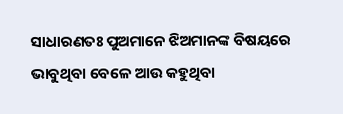ସାଧାରଣତଃ ପୁଅମାନେ ଝିଅମାନଙ୍କ ବିଷୟରେ ଭାବୁଥିବା ବେଳେ ଆଉ କହୁଥିବା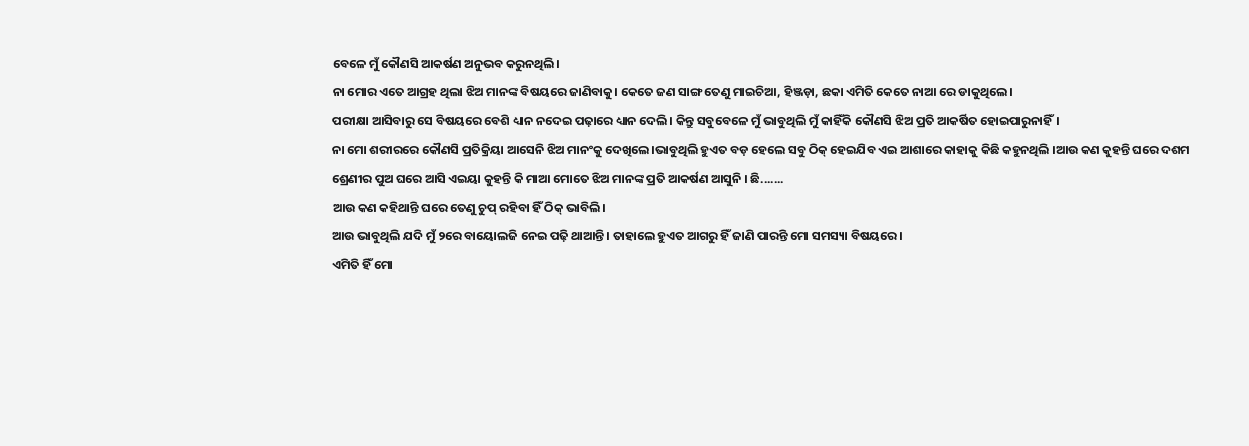ବେଳେ ମୁଁ କୌଣସି ଆକର୍ଷଣ ଅନୁଭବ କରୁନଥିଲି।
ନା ମୋର ଏତେ ଆଗ୍ରହ ଥିଲା ଝିଅ ମାନଙ୍କ ବିଷୟରେ ଜାଣିବାକୁ। କେତେ ଜଣ ସାଙ୍ଗ ତେଣୁ ମାଇଚିଆ, ହିଞ୍ଜଡ଼ା, ଛକା ଏମିତି କେତେ ନାଆ ରେ ଡାକୁଥିଲେ।
ପରୀକ୍ଷା ଆସିବାରୁ ସେ ବିଷୟରେ ବେଶି ଧ୍ୟାନ ନଦେଇ ପଢ଼ାରେ ଧ୍ୟାନ ଦେଲି। କିନ୍ତୁ ସବୁବେଳେ ମୁଁ ଭାବୁଥିଲି ମୁଁ କାହିଁକି କୌଣସି ଝିଅ ପ୍ରତି ଆକର୍ଷିତ ହୋଇପାରୁନାହିଁ।
ନା ମୋ ଶରୀରରେ କୌଣସି ପ୍ରତିକ୍ରିୟା ଆସେନି ଝିଅ ମାନଂକୁ ଦେଖିଲେ।ଭାବୁଥିଲି ହୁଏତ ବଡ଼ ହେଲେ ସବୁ ଠିକ୍ ହେଇଯିବ ଏଇ ଆଶାରେ କାହାକୁ କିଛି କହୁନଥିଲି ।ଆଉ କଣ କୁହନ୍ତି ଘରେ ଦଶମ ଶ୍ରେଣୀର ପୁଅ ଘରେ ଆସି ଏଇୟା କୁହନ୍ତି କି ମାଆ ମୋତେ ଝିଅ ମାନଙ୍କ ପ୍ରତି ଆକର୍ଷଣ ଆସୁନି । ଛି.......
ଆଉ କଣ କହିଥାନ୍ତି ଘରେ ତେଣୁ ଚୁପ୍ ରହିବା ହିଁ ଠିକ୍ ଭାବିଲି।
ଆଉ ଭାବୁଥିଲି ଯଦି ମୁଁ ୨ରେ ବାୟୋଲଜି ନେଇ ପଢ଼ି ଥାଆନ୍ତି। ତାହାଲେ ହୁଏତ ଆଗରୁ ହିଁ ଜାଣି ପାରନ୍ତି ମୋ ସମସ୍ୟା ବିଷୟରେ।
ଏମିତି ହିଁ ମୋ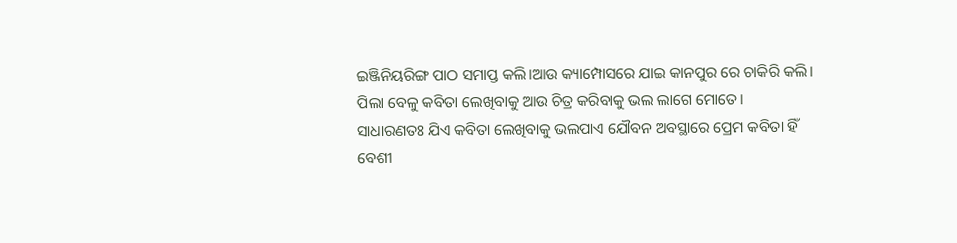ଇଞ୍ଜିନିୟରିଙ୍ଗ ପାଠ ସମାପ୍ତ କଲି।ଆଉ କ୍ୟାମ୍ପୋସରେ ଯାଇ କାନପୁର ରେ ଚାକିରି କଲି।
ପିଲା ବେଳୁ କବିତା ଲେଖିବାକୁ ଆଉ ଚିତ୍ର କରିବାକୁ ଭଲ ଲାଗେ ମୋତେ।
ସାଧାରଣତଃ ଯିଏ କବିତା ଲେଖିବାକୁ ଭଲପାଏ ଯୌବନ ଅବସ୍ଥାରେ ପ୍ରେମ କବିତା ହିଁ ବେଶୀ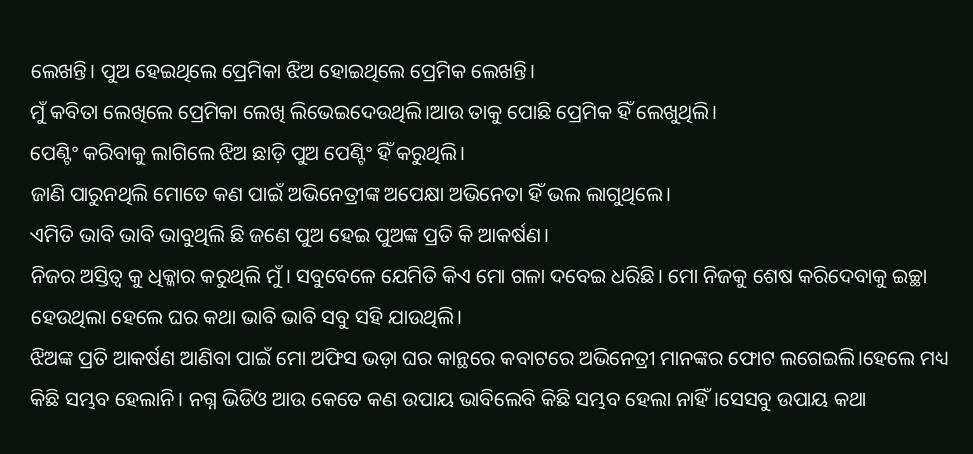ଲେଖନ୍ତି। ପୁଅ ହେଇଥିଲେ ପ୍ରେମିକା ଝିଅ ହୋଇଥିଲେ ପ୍ରେମିକ ଲେଖନ୍ତି।
ମୁଁ କବିତା ଲେଖିଲେ ପ୍ରେମିକା ଲେଖି ଲିଭେଇଦେଉଥିଲି।ଆଉ ତାକୁ ପୋଛି ପ୍ରେମିକ ହିଁ ଲେଖୁଥିଲି।
ପେଣ୍ଟିଂ କରିବାକୁ ଲାଗିଲେ ଝିଅ ଛାଡ଼ି ପୁଅ ପେଣ୍ଟିଂ ହିଁ କରୁଥିଲି।
ଜାଣି ପାରୁନଥିଲି ମୋତେ କଣ ପାଇଁ ଅଭିନେତ୍ରୀଙ୍କ ଅପେକ୍ଷା ଅଭିନେତା ହିଁ ଭଲ ଲାଗୁଥିଲେ।
ଏମିତି ଭାବି ଭାବି ଭାବୁଥିଲି ଛି ଜଣେ ପୁଅ ହେଇ ପୁଅଙ୍କ ପ୍ରତି କି ଆକର୍ଷଣ।
ନିଜର ଅସ୍ତିତ୍ଵ କୁ ଧିକ୍କାର କରୁଥିଲି ମୁଁ। ସବୁବେଳେ ଯେମିତି କିଏ ମୋ ଗଳା ଦବେଇ ଧରିଛି। ମୋ ନିଜକୁ ଶେଷ କରିଦେବାକୁ ଇଚ୍ଛା ହେଉଥିଲା ହେଲେ ଘର କଥା ଭାବି ଭାବି ସବୁ ସହି ଯାଉଥିଲି।
ଝିଅଙ୍କ ପ୍ରତି ଆକର୍ଷଣ ଆଣିବା ପାଇଁ ମୋ ଅଫିସ ଭଡ଼ା ଘର କାନ୍ଥରେ କବାଟରେ ଅଭିନେତ୍ରୀ ମାନଙ୍କର ଫୋଟ ଲଗେଇଲି।ହେଲେ ମଧ୍ୟ କିଛି ସମ୍ଭବ ହେଲାନି। ନଗ୍ନ ଭିଡିଓ ଆଉ କେତେ କଣ ଉପାୟ ଭାବିଲେବି କିଛି ସମ୍ଭବ ହେଲା ନାହିଁ।ସେସବୁ ଉପାୟ କଥା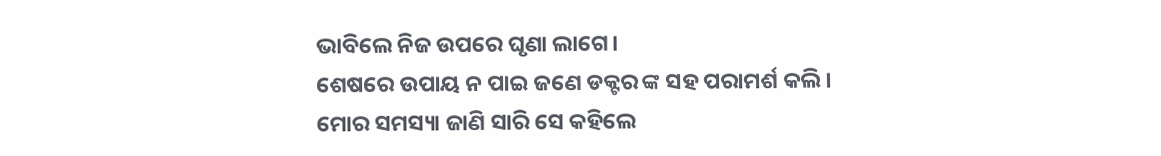ଭାବିଲେ ନିଜ ଉପରେ ଘୃଣା ଲାଗେ।
ଶେଷରେ ଉପାୟ ନ ପାଇ ଜଣେ ଡକ୍ଟର ଙ୍କ ସହ ପରାମର୍ଶ କଲି।
ମୋର ସମସ୍ୟା ଜାଣି ସାରି ସେ କହିଲେ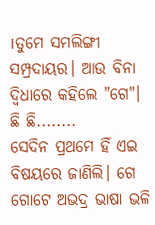।ତୁମେ ସମଲିଙ୍ଗୀ ସମ୍ପ୍ରଦାୟର। ଆଉ ବିନା ଦ୍ବିଧାରେ କହିଲେ "ଗେ"।
ଛି ଛି........
ସେଦିନ ପ୍ରଥମେ ହିଁ ଏଇ ବିଷୟରେ ଜାଣିଲି। ଗେ ଗୋଟେ ଅଭଦ୍ର ଭାଷା ଭଳି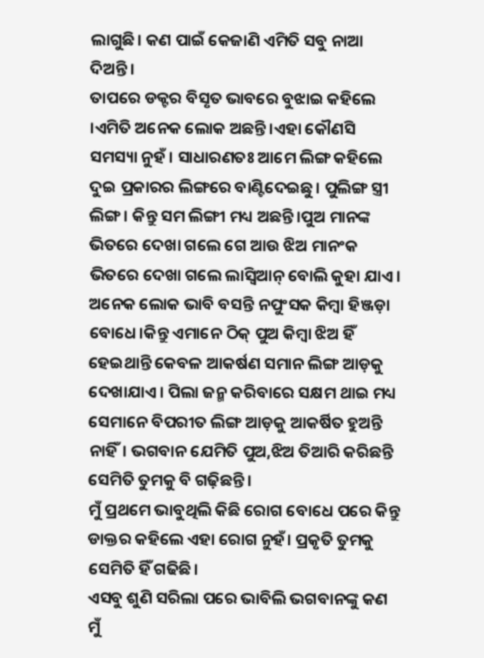ଲାଗୁଛି। କଣ ପାଇଁ କେଜାଣି ଏମିତି ସବୁ ନାଆ ଦିଅନ୍ତି।
ତାପରେ ଡକ୍ଟର ବିସୃତ ଭାବରେ ବୁଝାଇ କହିଲେ ।ଏମିତି ଅନେକ ଲୋକ ଅଛନ୍ତି ।ଏହା କୌଣସି ସମସ୍ୟା ନୁହଁ । ସାଧାରଣତଃ ଆମେ ଲିଙ୍ଗ କହିଲେ ଦୁଇ ପ୍ରକାରର ଲିଙ୍ଗରେ ବାଣ୍ଟିଦେଇଛୁ। ପୁଲିଙ୍ଗ ସ୍ତ୍ରୀ ଲିଙ୍ଗ। କିନ୍ତୁ ସମ ଲିଙ୍ଗୀ ମଧ୍ୟ ଅଛନ୍ତି।ପୁଅ ମାନଙ୍କ ଭିତରେ ଦେଖା ଗଲେ ଗେ ଆଉ ଝିଅ ମାନଂକ ଭିତରେ ଦେଖା ଗଲେ ଲାସ୍ବିଆନ୍ ବୋଲି କୁହା ଯାଏ। ଅନେକ ଲୋକ ଭାବି ବସନ୍ତି ନପୁଂସକ କିମ୍ବା ହିଞ୍ଜଡ଼ା ବୋଧେ।କିନ୍ତୁ ଏମାନେ ଠିକ୍ ପୁଅ କିମ୍ବା ଝିଅ ହିଁ ହେଇଥାନ୍ତି କେବଳ ଆକର୍ଷଣ ସମାନ ଲିଙ୍ଗ ଆଡ଼କୁ ଦେଖାଯାଏ। ପିଲା ଜନ୍ମ କରିବାରେ ସକ୍ଷମ ଥାଇ ମଧ୍ୟ ସେମାନେ ବିପରୀତ ଲିଙ୍ଗ ଆଡ଼କୁ ଆକର୍ଷିତ ହୁଅନ୍ତି ନାହିଁ। ଭଗବାନ ଯେମିତି ପୁଅ,ଝିଅ ତିଆରି କରିଛନ୍ତି ସେମିତି ତୁମକୁ ବି ଗଢ଼ିଛନ୍ତି।
ମୁଁ ପ୍ରଥମେ ଭାବୁଥିଲି କିଛି ରୋଗ ବୋଧେ ପରେ କିନ୍ତୁ ଡାକ୍ତର କହିଲେ ଏହା ରୋଗ ନୁହଁ। ପ୍ରକୃତି ତୁମକୁ ସେମିତି ହିଁ ଗଢିଛି।
ଏସବୁ ଶୁଣି ସରିଲା ପରେ ଭାବିଲି ଭଗବାନଙ୍କୁ କଣ ମୁଁ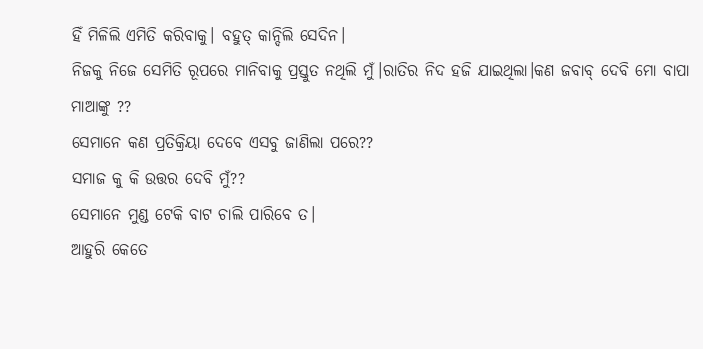ହିଁ ମିଳିଲି ଏମିତି କରିବାକୁ। ବହୁତ୍ କାନ୍ଦିଲି ସେଦିନ।
ନିଜକୁ ନିଜେ ସେମିତି ରୂପରେ ମାନିବାକୁ ପ୍ରସ୍ତୁତ ନଥିଲି ମୁଁ।ରାତିର ନିଦ ହଜି ଯାଇଥିଲା।କଣ ଜବାବ୍ ଦେବି ମୋ ବାପା ମାଆଙ୍କୁ ??
ସେମାନେ କଣ ପ୍ରତିକ୍ରିୟା ଦେବେ ଏସବୁ ଜାଣିଲା ପରେ??
ସମାଜ କୁ କି ଉତ୍ତର ଦେବି ମୁଁ??
ସେମାନେ ମୁଣ୍ଡ ଟେକି ବାଟ ଚାଲି ପାରିବେ ତ।
ଆହୁରି କେତେ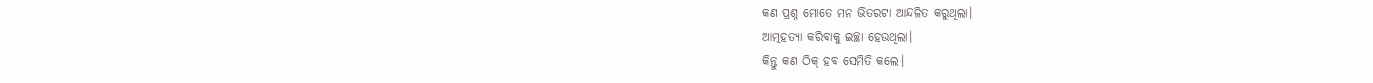କଣ ପ୍ରଶ୍ନ ମୋତେ ମନ ଭିତରଟା ଆନ୍ଦଳିତ କରୁଥିଲା।
ଆତ୍ମହତ୍ୟା କରିବାକୁ ଇଚ୍ଛା ହେଉଥିଲା।
କିନ୍ତୁ କଣ ଠିକ୍ ହବ ସେମିତି କଲେ।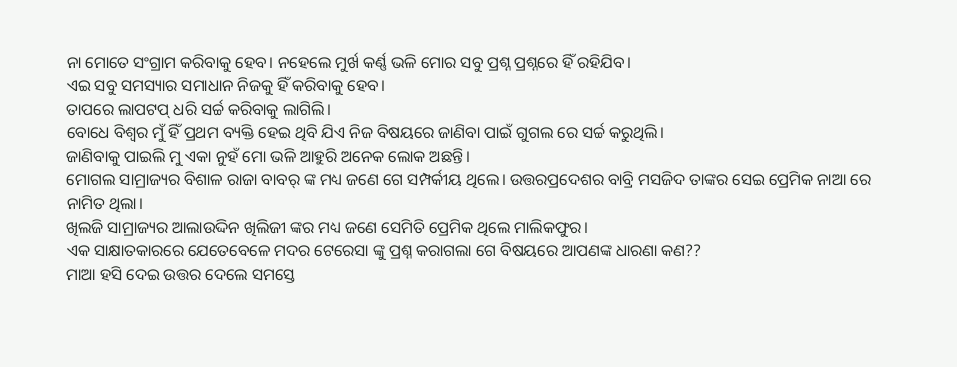ନା ମୋତେ ସଂଗ୍ରାମ କରିବାକୁ ହେବ। ନହେଲେ ମୁର୍ଖ କର୍ଣ୍ଣ ଭଳି ମୋର ସବୁ ପ୍ରଶ୍ନ ପ୍ରଶ୍ନରେ ହିଁ ରହିଯିବ।
ଏଇ ସବୁ ସମସ୍ୟାର ସମାଧାନ ନିଜକୁ ହିଁ କରିବାକୁ ହେବ।
ତାପରେ ଲାପଟପ୍ ଧରି ସର୍ଚ୍ଚ କରିବାକୁ ଲାଗିଲି।
ବୋଧେ ବିଶ୍ଵର ମୁଁ ହିଁ ପ୍ରଥମ ବ୍ୟକ୍ତି ହେଇ ଥିବି ଯିଏ ନିଜ ବିଷୟରେ ଜାଣିବା ପାଇଁ ଗୁଗଲ ରେ ସର୍ଚ୍ଚ କରୁଥିଲି।
ଜାଣିବାକୁ ପାଇଲି ମୁ ଏକା ନୁହଁ ମୋ ଭଳି ଆହୁରି ଅନେକ ଲୋକ ଅଛନ୍ତି।
ମୋଗଲ ସାମ୍ରାଜ୍ୟର ବିଶାଳ ରାଜା ବାବର୍ ଙ୍କ ମଧ୍ୟ ଜଣେ ଗେ ସମ୍ପର୍କୀୟ ଥିଲେ। ଉତ୍ତରପ୍ରଦେଶର ବାବ୍ରି ମସଜିଦ ତାଙ୍କର ସେଇ ପ୍ରେମିକ ନାଆ ରେ ନାମିତ ଥିଲା।
ଖିଲଜି ସାମ୍ରାଜ୍ୟର ଆଲାଉଦ୍ଦିନ ଖିଲିଜୀ ଙ୍କର ମଧ୍ୟ ଜଣେ ସେମିତି ପ୍ରେମିକ ଥିଲେ ମାଲିକଫୁର।
ଏକ ସାକ୍ଷାତକାରରେ ଯେତେବେଳେ ମଦର ଟେରେସା ଙ୍କୁ ପ୍ରଶ୍ନ କରାଗଲା ଗେ ବିଷୟରେ ଆପଣଙ୍କ ଧାରଣା କଣ??
ମାଆ ହସି ଦେଇ ଉତ୍ତର ଦେଲେ ସମସ୍ତେ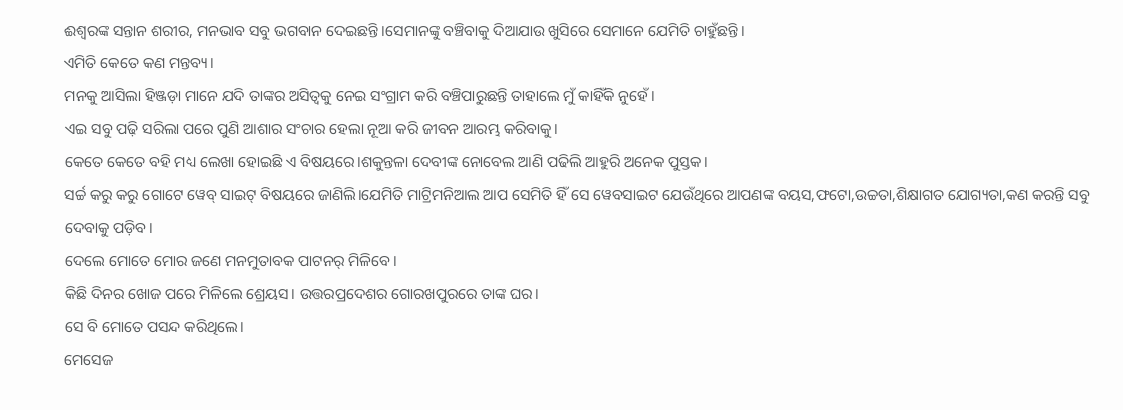ଈଶ୍ବରଙ୍କ ସନ୍ତାନ ଶରୀର, ମନଭାବ ସବୁ ଭଗବାନ ଦେଇଛନ୍ତି।ସେମାନଙ୍କୁ ବଞ୍ଚିବାକୁ ଦିଆଯାଉ ଖୁସିରେ ସେମାନେ ଯେମିତି ଚାହୁଁଛନ୍ତି।
ଏମିତି କେତେ କଣ ମନ୍ତବ୍ୟ।
ମନକୁ ଆସିଲା ହିଞ୍ଜଡ଼ା ମାନେ ଯଦି ତାଙ୍କର ଅସିତ୍ୱକୁ ନେଇ ସଂଗ୍ରାମ କରି ବଞ୍ଚିପାରୁଛନ୍ତି ତାହାଲେ ମୁଁ କାହିଁକି ନୁହେଁ।
ଏଇ ସବୁ ପଢ଼ି ସରିଲା ପରେ ପୁଣି ଆଶାର ସଂଚାର ହେଲା ନୂଆ କରି ଜୀବନ ଆରମ୍ଭ କରିବାକୁ।
କେତେ କେତେ ବହି ମଧ୍ୟ ଲେଖା ହୋଇଛି ଏ ବିଷୟରେ।ଶକୁନ୍ତଳା ଦେବୀଙ୍କ ନୋବେଲ ଆଣି ପଢିଲି ଆହୁରି ଅନେକ ପୁସ୍ତକ।
ସର୍ଚ୍ଚ କରୁ କରୁ ଗୋଟେ ୱେବ୍ ସାଇଟ୍ ବିଷୟରେ ଜାଣିଲି।ଯେମିତି ମାଟ୍ରିମନିଆଲ ଆପ ସେମିତି ହିଁ ସେ ୱେବସାଇଟ ଯେଉଁଥିରେ ଆପଣଙ୍କ ବୟସ,ଫଟୋ,ଉଚ୍ଚତା,ଶିକ୍ଷାଗତ ଯୋଗ୍ୟତା,କଣ କରନ୍ତି ସବୁ ଦେବାକୁ ପଡ଼ିବ।
ଦେଲେ ମୋତେ ମୋର ଜଣେ ମନମୁତାବକ ପାଟନର୍ ମିଳିବେ।
କିଛି ଦିନର ଖୋଜ ପରେ ମିଳିଲେ ଶ୍ରେୟସ। ଉତ୍ତରପ୍ରଦେଶର ଗୋରଖପୁରରେ ତାଙ୍କ ଘର।
ସେ ବି ମୋତେ ପସନ୍ଦ କରିଥିଲେ।
ମେସେଜ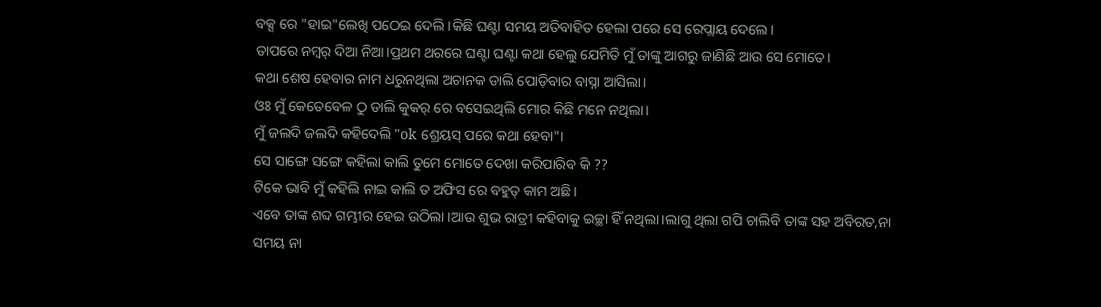ବକ୍ସ ରେ "ହାଇ"ଲେଖି ପଠେଇ ଦେଲି ।କିଛି ଘଣ୍ଟା ସମୟ ଅତିବାହିତ ହେଲା ପରେ ସେ ରେପ୍ଲାୟ ଦେଲେ।
ତାପରେ ନମ୍ୱର୍ ଦିଆ ନିଆ।ପ୍ରଥମ ଥରରେ ଘଣ୍ଟା ଘଣ୍ଟା କଥା ହେଲୁ ଯେମିତି ମୁଁ ତାଙ୍କୁ ଆଗରୁ ଜାଣିଛି ଆଉ ସେ ମୋତେ।
କଥା ଶେଷ ହେବାର ନାମ ଧରୁନଥିଲା ଅଚାନକ ଡାଲି ପୋଡ଼ିବାର ବାସ୍ନା ଆସିଲା।
ଓଃ ମୁଁ କେତେବେଳ ଠୁ ଡାଲି କୁକର୍ ରେ ବସେଇଥିଲି ମୋର କିଛି ମନେ ନଥିଲା।
ମୁଁ ଜଲଦି ଜଲଦି କହିଦେଲି "ok ଶ୍ରେୟସ୍ ପରେ କଥା ହେବା"।
ସେ ସାଙ୍ଗେ ସଙ୍ଗେ କହିଲା କାଲି ତୁମେ ମୋତେ ଦେଖା କରିପାରିବ କି ??
ଟିକେ ଭାବି ମୁଁ କହିଲି ନାଇ କାଲି ତ ଅଫିସ ରେ ବହୁତ୍ କାମ ଅଛି।
ଏବେ ତାଙ୍କ ଶବ୍ଦ ଗମ୍ଭୀର ହେଇ ଉଠିଲା ।ଆଉ ଶୁଭ ରାତ୍ରୀ କହିବାକୁ ଇଚ୍ଛା ହିଁ ନଥିଲା।ଲାଗୁ ଥିଲା ଗପି ଚାଲିବି ତାଙ୍କ ସହ ଅବିରତ,ନା ସମୟ ନା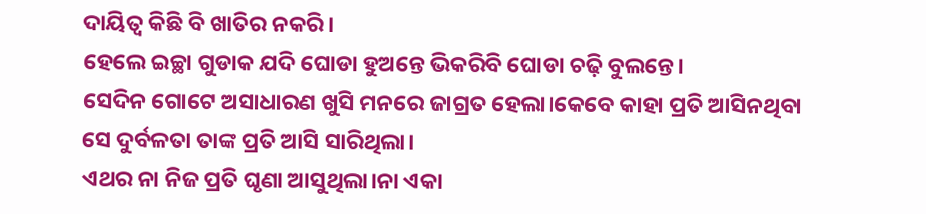ଦାୟିତ୍ଵ କିଛି ବି ଖାତିର ନକରି।
ହେଲେ ଇଚ୍ଛା ଗୁଡାକ ଯଦି ଘୋଡା ହୁଅନ୍ତେ ଭିକରିବି ଘୋଡା ଚଢ଼ି ବୁଲନ୍ତେ।
ସେଦିନ ଗୋଟେ ଅସାଧାରଣ ଖୁସି ମନରେ ଜାଗ୍ରତ ହେଲା।କେବେ କାହା ପ୍ରତି ଆସିନଥିବା ସେ ଦୁର୍ବଳତା ତାଙ୍କ ପ୍ରତି ଆସି ସାରିଥିଲା।
ଏଥର ନା ନିଜ ପ୍ରତି ଘୃଣା ଆସୁଥିଲା।ନା ଏକା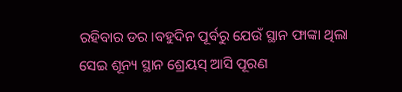ରହିବାର ଡର।ବହୁଦିନ ପୂର୍ବରୁ ଯେଉଁ ସ୍ଥାନ ଫାଙ୍କା ଥିଲା ସେଇ ଶୂନ୍ୟ ସ୍ଥାନ ଶ୍ରେୟସ୍ ଆସି ପୂରଣ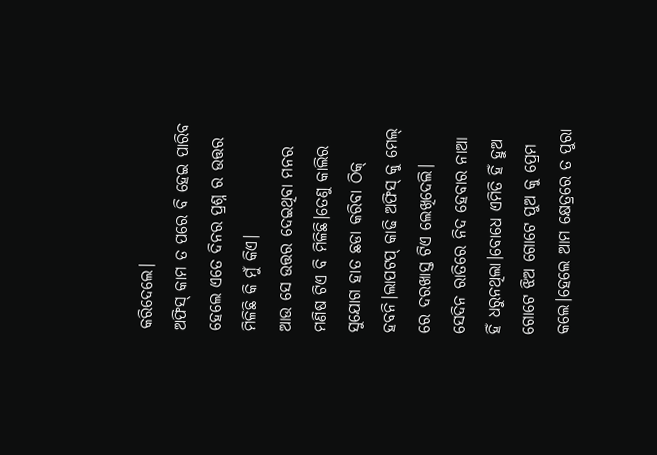କରିଦେଲେ।
ଅଫିସ୍ କାମ ତ ପରେ ବି ହେଇ ପାରିବ ହେଲେ ଏତେ ଦିନର ପ୍ରଶ୍ନ ର ଉତ୍ତର ମିଳିଛି କି ମୁଁ କିଏ।
ଆଉ ସେ ଉତ୍ତର ଦେଇଥିବା ମନର ମଣିଷ ଟିଏ ବି ମିଳିଛି।ତେଣୁ କାଲିର ସୁଯୋଗ ହାତ ଛଡା କରିବା ଠିକ୍ ହବନି।ଲାପଟପ୍ କାଢି ଅଫିସ୍ କୁ ମେଲ୍ ରେ ଦରଖାସ୍ତ ଟିଏ ଲେଖିଦେଲି।
ସେଦିନ ରାତିରେ ନିଦ ହେବାର ନାଆ ହିଁ ଧରୁନଥିଲା।ବୋଧେ ଏମିତି ହିଁ ହୁଅ ଗୋଟେ ଝିଅ ଗୋଟେ ପୁଅ କୁ ପ୍ରେମ କଲେ।ହେଲେ ଆମ କ୍ଷେତ୍ରରେ ତ ପୁରା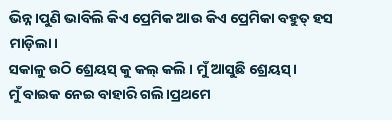ଭିନ୍ନ।ପୁଣି ଭାବିଲି କିଏ ପ୍ରେମିକ ଆଉ କିଏ ପ୍ରେମିକା ବହୁତ୍ ହସ ମାଡ଼ିଲା।
ସକାଳୁ ଉଠି ଶ୍ରେୟସ୍ କୁ କଲ୍ କଲି । ମୁଁ ଆସୁଛି ଶ୍ରେୟସ୍।
ମୁଁ ବାଇକ ନେଇ ବାହାରି ଗଲି।ପ୍ରଥମେ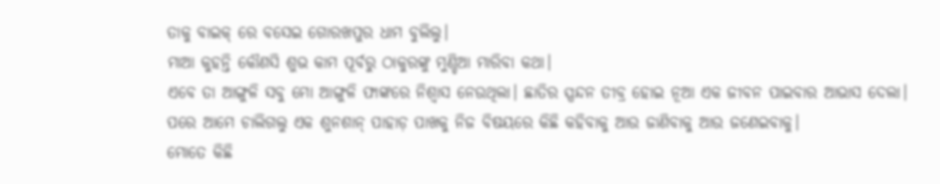ତାକୁ ବାଇକ୍ ରେ ବସେଇ ଗୋରଖପୁର ଧାମ ବୁଲିଲୁ।
ମାଆ କୁହନ୍ତି କୌଣସି ଶୁଭ କାମ ପୂର୍ବରୁ ଠାକୁରଙ୍କୁ ମୁଣ୍ଡିଆ ମାରିବା କଥା।
ଏବେ ତା ଆଙ୍ଗୁଳି ସବୁ ମୋ ଆଙ୍ଗୁଳି ଫାଙ୍କରେ ନିଶ୍ୱାସ ନେଉଥିଲା। ଛାତିର ସ୍ପନ୍ଦନ ତୀବ୍ର ହୋଇ ନୂଆ ଏକ ଜୀବନ ପାଇବାର ଆଭାସ ଦେଲା।
ପରେ ଆମେ ଚାଲିଗଲୁ ଏକ ଶୁନଶାନ୍ ପାହାଡ଼ ପାଖକୁ ନିଜ ବିଷୟରେ କିଛି କହିବାକୁ ଆଉ ଜାଣିବାକୁ ଆଉ ଜଣେଇବାକୁ।
ମୋତେ କିଛି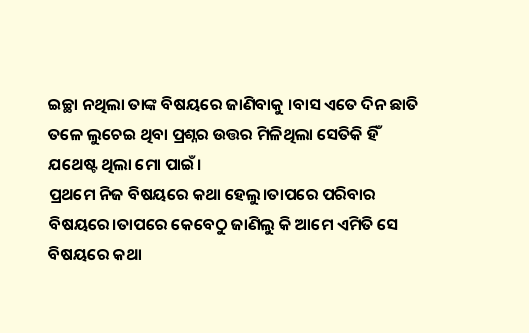ଇଚ୍ଛା ନଥିଲା ତାଙ୍କ ବିଷୟରେ ଜାଣିବାକୁ ।ବାସ ଏତେ ଦିନ ଛାତି ତଳେ ଲୁଚେଇ ଥିବା ପ୍ରଶ୍ନର ଉତ୍ତର ମିଳିଥିଲା ସେତିକି ହିଁ ଯଥେଷ୍ଟ ଥିଲା ମୋ ପାଇଁ।
ପ୍ରଥମେ ନିଜ ବିଷୟରେ କଥା ହେଲୁ।ତାପରେ ପରିବାର ବିଷୟରେ।ତାପରେ କେବେଠୁ ଜାଣିଲୁ କି ଆମେ ଏମିତି ସେ ବିଷୟରେ କଥା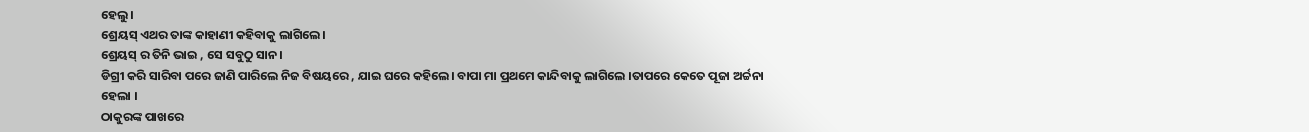ହେଲୁ।
ଶ୍ରେୟସ୍ ଏଥର ତାଙ୍କ କାହାଣୀ କହିବାକୁ ଲାଗିଲେ।
ଶ୍ରେୟସ୍ ର ତିନି ଭାଇ , ସେ ସବୁଠୁ ସାନ।
ଡିଗ୍ରୀ କରି ସାରିବା ପରେ ଜାଣି ପାରିଲେ ନିଜ ବିଷୟରେ , ଯାଇ ଘରେ କହିଲେ। ବାପା ମା ପ୍ରଥମେ କାନ୍ଦିବାକୁ ଲାଗିଲେ ।ତାପରେ କେତେ ପୂଜା ଅର୍ଚ୍ଚନା ହେଲା ।
ଠାକୁରଙ୍କ ପାଖରେ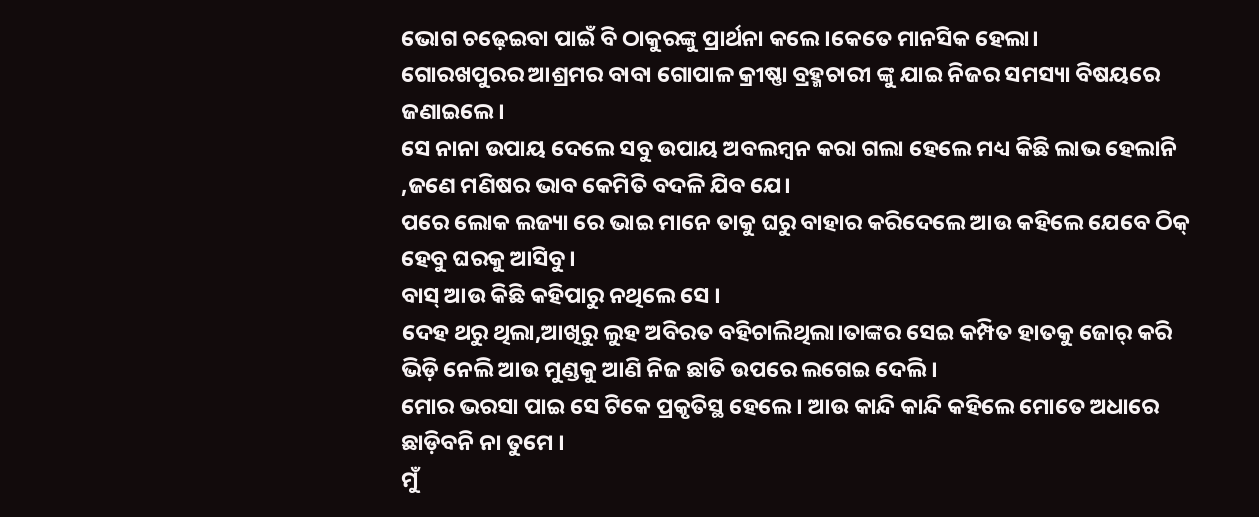ଭୋଗ ଚଢ଼େଇବା ପାଇଁ ବି ଠାକୁରଙ୍କୁ ପ୍ରାର୍ଥନା କଲେ।କେତେ ମାନସିକ ହେଲା।
ଗୋରଖପୁରର ଆଶ୍ରମର ବାବା ଗୋପାଳ କ୍ରୀଷ୍ଣା ବ୍ରହ୍ମଚାରୀ ଙ୍କୁ ଯାଇ ନିଜର ସମସ୍ୟା ବିଷୟରେ ଜଣାଇଲେ।
ସେ ନାନା ଉପାୟ ଦେଲେ ସବୁ ଉପାୟ ଅବଲମ୍ବନ କରା ଗଲା ହେଲେ ମଧ୍ୟ କିଛି ଲାଭ ହେଲାନି ,ଜଣେ ମଣିଷର ଭାବ କେମିତି ବଦଳି ଯିବ ଯେ।
ପରେ ଲୋକ ଲଜ୍ୟା ରେ ଭାଇ ମାନେ ତାକୁ ଘରୁ ବାହାର କରିଦେଲେ ଆଉ କହିଲେ ଯେବେ ଠିକ୍ ହେବୁ ଘରକୁ ଆସିବୁ।
ବାସ୍ ଆଉ କିଛି କହିପାରୁ ନଥିଲେ ସେ ।
ଦେହ ଥରୁ ଥିଲା,ଆଖିରୁ ଲୁହ ଅବିରତ ବହିଚାଲିଥିଲା।ତାଙ୍କର ସେଇ କମ୍ପିତ ହାତକୁ ଜୋର୍ କରି ଭିଡ଼ି ନେଲି ଆଉ ମୁଣ୍ଡକୁ ଆଣି ନିଜ ଛାତି ଉପରେ ଲଗେଇ ଦେଲି ।
ମୋର ଭରସା ପାଇ ସେ ଟିକେ ପ୍ରକୃତିସ୍ଥ ହେଲେ। ଆଉ କାନ୍ଦି କାନ୍ଦି କହିଲେ ମୋତେ ଅଧାରେ ଛାଡ଼ିବନି ନା ତୁମେ ।
ମୁଁ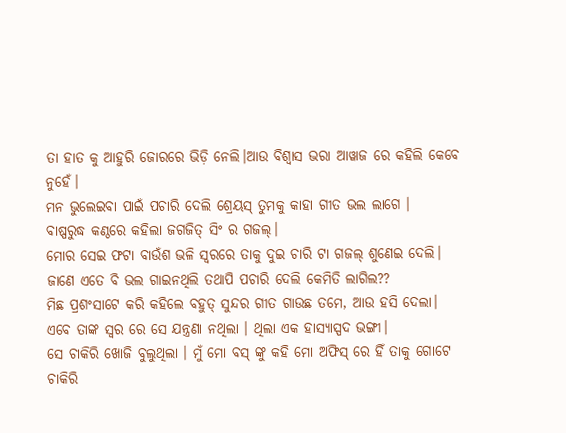ତା ହାତ କୁ ଆହୁରି ଜୋରରେ ଭିଡ଼ି ନେଲି।ଆଉ ବିଶ୍ୱାସ ଭରା ଆୱାଜ ରେ କହିଲି କେବେ ନୁହେଁ।
ମନ ଭୁଲେଇବା ପାଇଁ ପଚାରି ଦେଲି ଶ୍ରେୟସ୍ ତୁମକୁ କାହା ଗୀତ ଭଲ ଲାଗେ ।
ବାଷ୍ପରୁଦ୍ଧ କଣ୍ଠରେ କହିଲା ଜଗଜିତ୍ ସିଂ ର ଗଜଲ୍।
ମୋର ସେଇ ଫଟା ବାଉଁଶ ଭଳି ସ୍ଵରରେ ତାକୁ ଦୁଇ ଚାରି ଟା ଗଜଲ୍ ଶୁଣେଇ ଦେଲି।
ଜାଣେ ଏତେ ବି ଭଲ ଗାଇନଥିଲି ତଥାପି ପଚାରି ଦେଲି କେମିତି ଲାଗିଲ??
ମିଛ ପ୍ରଶଂସାଟେ କରି କହିଲେ ବହୁତ୍ ସୁନ୍ଦର ଗୀତ ଗାଉଛ ତମେ, ଆଉ ହସି ଦେଲା।
ଏବେ ତାଙ୍କ ସ୍ୱର ରେ ସେ ଯନ୍ତ୍ରଣା ନଥିଲା । ଥିଲା ଏକ ହାସ୍ୟାସ୍ପଦ ଭଙ୍ଗୀ।
ସେ ଚାକିରି ଖୋଜି ବୁଲୁଥିଲା । ମୁଁ ମୋ ବସ୍ ଙ୍କୁ କହି ମୋ ଅଫିସ୍ ରେ ହିଁ ତାକୁ ଗୋଟେ ଚାକିରି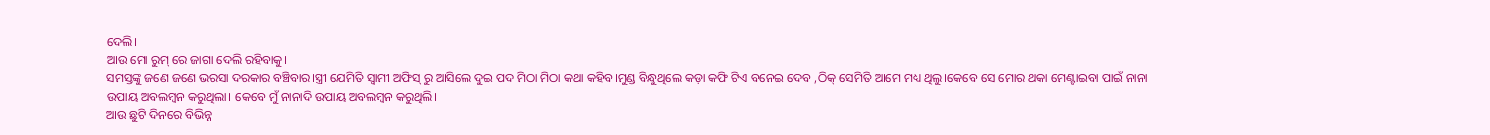ଦେଲି।
ଆଉ ମୋ ରୁମ୍ ରେ ଜାଗା ଦେଲି ରହିବାକୁ।
ସମସ୍ତଙ୍କୁ ଜଣେ ଜଣେ ଭରସା ଦରକାର ବଞ୍ଚିବାର।ସ୍ତ୍ରୀ ଯେମିତି ସ୍ୱାମୀ ଅଫିସ୍ ରୁ ଆସିଲେ ଦୁଇ ପଦ ମିଠା ମିଠା କଥା କହିବ।ମୁଣ୍ଡ ବିନ୍ଧୁଥିଲେ କଡ଼ା କଫି ଟିଏ ବନେଇ ଦେବ ,ଠିକ୍ ସେମିତି ଆମେ ମଧ୍ୟ ଥିଲୁ।କେବେ ସେ ମୋର ଥକା ମେଣ୍ଟାଇବା ପାଇଁ ନାନା ଉପାୟ ଅବଲମ୍ବନ କରୁଥିଲା। କେବେ ମୁଁ ନାନାଦି ଉପାୟ ଅବଲମ୍ବନ କରୁଥିଲି।
ଆଉ ଛୁଟି ଦିନରେ ବିଭିନ୍ନ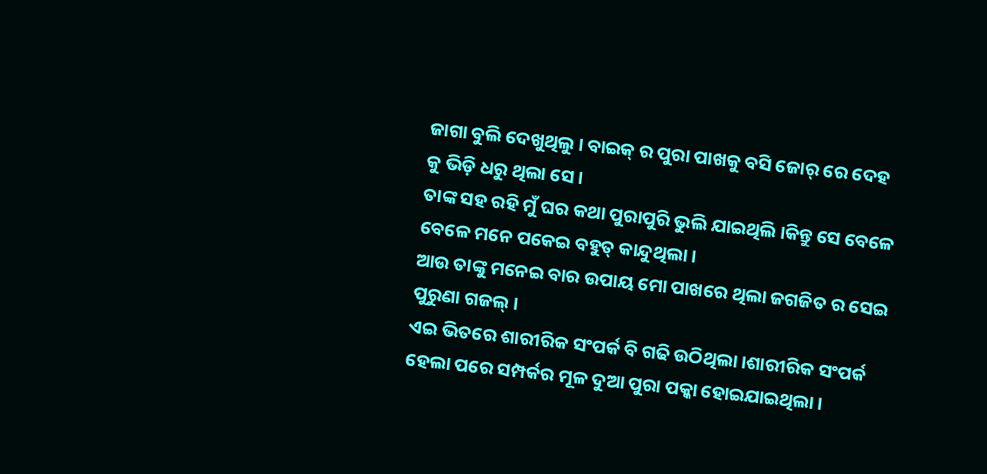ଜାଗା ବୁଲି ଦେଖୁଥିଲୁ। ବାଇକ୍ ର ପୁରା ପାଖକୁ ବସି ଜୋର୍ ରେ ଦେହ କୁ ଭିଡ଼ି ଧରୁ ଥିଲା ସେ।
ତାଙ୍କ ସହ ରହି ମୁଁ ଘର କଥା ପୁରାପୁରି ଭୁଲି ଯାଇଥିଲି।କିନ୍ତୁ ସେ ବେଳେ ବେଳେ ମନେ ପକେଇ ବହୁତ୍ କାନ୍ଦୁଥିଲା।
ଆଉ ତାଙ୍କୁ ମନେଇ ବାର ଉପାୟ ମୋ ପାଖରେ ଥିଲା ଜଗଜିତ ର ସେଇ ପୁରୁଣା ଗଜଲ୍।
ଏଇ ଭିତରେ ଶାରୀରିକ ସଂପର୍କ ବି ଗଢି ଉଠିଥିଲା।ଶାରୀରିକ ସଂପର୍କ ହେଲା ପରେ ସମ୍ପର୍କର ମୂଳ ଦୁଆ ପୁରା ପକ୍କା ହୋଇଯାଇଥିଲା।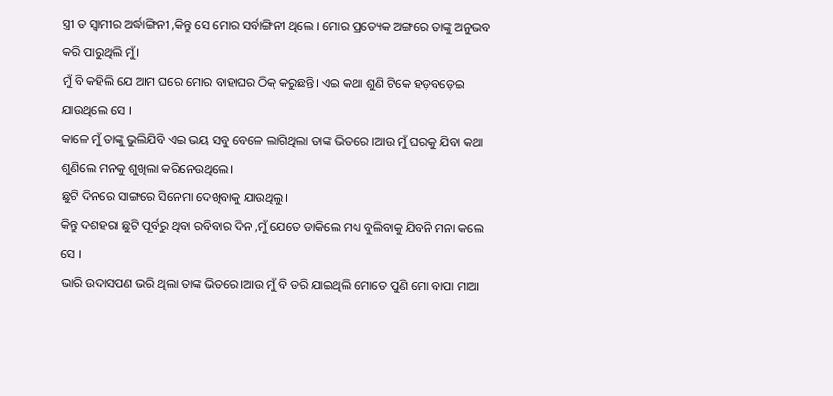ସ୍ତ୍ରୀ ତ ସ୍ୱାମୀର ଅର୍ଦ୍ଧାଙ୍ଗିନୀ ,କିନ୍ତୁ ସେ ମୋର ସର୍ବାଙ୍ଗିନୀ ଥିଲେ । ମୋର ପ୍ରତ୍ୟେକ ଅଙ୍ଗରେ ତାଙ୍କୁ ଅନୁଭବ କରି ପାରୁଥିଲି ମୁଁ।
ମୁଁ ବି କହିଲି ଯେ ଆମ ଘରେ ମୋର ବାହାଘର ଠିକ୍ କରୁଛନ୍ତି। ଏଇ କଥା ଶୁଣି ଟିକେ ହଡ଼ବଡ଼େଇ ଯାଉଥିଲେ ସେ ।
କାଳେ ମୁଁ ତାଙ୍କୁ ଭୁଲିଯିବି ଏଇ ଭୟ ସବୁ ବେଳେ ଲାଗିଥିଲା ତାଙ୍କ ଭିତରେ ।ଆଉ ମୁଁ ଘରକୁ ଯିବା କଥା ଶୁଣିଲେ ମନକୁ ଶୁଖିଲା କରିନେଉଥିଲେ।
ଛୁଟି ଦିନରେ ସାଙ୍ଗରେ ସିନେମା ଦେଖିବାକୁ ଯାଉଥିଲୁ।
କିନ୍ତୁ ଦଶହରା ଛୁଟି ପୂର୍ବରୁ ଥିବା ରବିବାର ଦିନ ,ମୁଁ ଯେତେ ଡାକିଲେ ମଧ୍ୟ ବୁଲିବାକୁ ଯିବନି ମନା କଲେ ସେ ।
ଭାରି ଉଦାସପଣ ଭରି ଥିଲା ତାଙ୍କ ଭିତରେ।ଆଉ ମୁଁ ବି ଡରି ଯାଇଥିଲି ମୋତେ ପୁଣି ମୋ ବାପା ମାଆ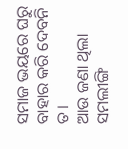ସମାଜ ଭୟରେ ଘରୁ ବାହାର କରି ଦେବନି ତ।
ଆଉ ଜଣା ଥିଲା ସମଲୀଙ୍ଗି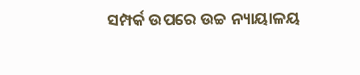ସମ୍ପର୍କ ଉପରେ ଉଚ୍ଚ ନ୍ୟାୟାଳୟ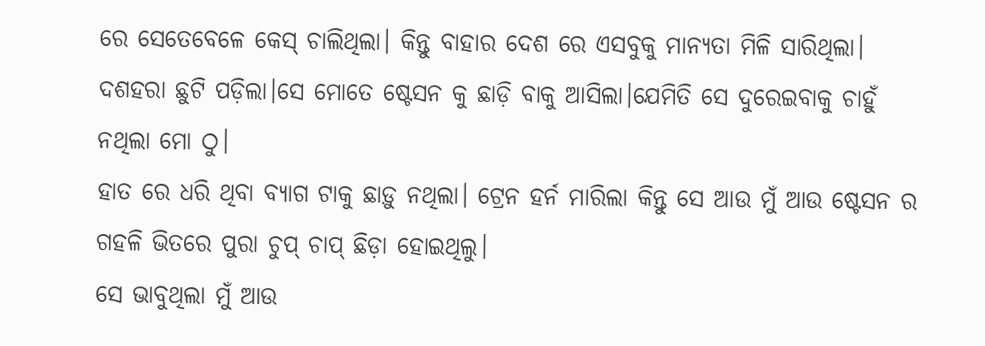ରେ ସେତେବେଳେ କେସ୍ ଚାଲିଥିଲା। କିନ୍ତୁ ବାହାର ଦେଶ ରେ ଏସବୁକୁ ମାନ୍ୟତା ମିଳି ସାରିଥିଲା।
ଦଶହରା ଛୁଟି ପଡ଼ିଲା।ସେ ମୋତେ ଷ୍ଟେସନ କୁ ଛାଡ଼ି ବାକୁ ଆସିଲା।ଯେମିତି ସେ ଦୁରେଇବାକୁ ଚାହୁଁ ନଥିଲା ମୋ ଠୁ।
ହାତ ରେ ଧରି ଥିବା ବ୍ୟାଗ ଟାକୁ ଛାଡ଼ୁ ନଥିଲା। ଟ୍ରେନ ହର୍ନ ମାରିଲା କିନ୍ତୁ ସେ ଆଉ ମୁଁ ଆଉ ଷ୍ଟେସନ ର ଗହଳି ଭିତରେ ପୁରା ଚୁପ୍ ଚାପ୍ ଛିଡ଼ା ହୋଇଥିଲୁ।
ସେ ଭାବୁଥିଲା ମୁଁ ଆଉ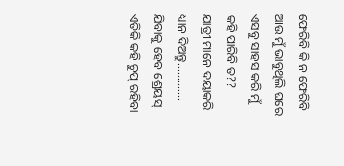ଫେରିବି କି ନ ଫେରିବି ଆଉ ମୁଁ ଭାବୁଥିଲି ଘରେ ଏସବୁ ସାହସ କରି ମୁଁ କହି ପାରିବି ତ??
ଯାତ୍ରୀ ମାନେ ଦୟାକରି ଧ୍ୟାନ ଦିଅନ୍ତୁ.............
ଯିବାକୁ ହେବ ଶ୍ରେୟସ୍ ଏତିକି କହି ଚୁପ୍ ରହିବା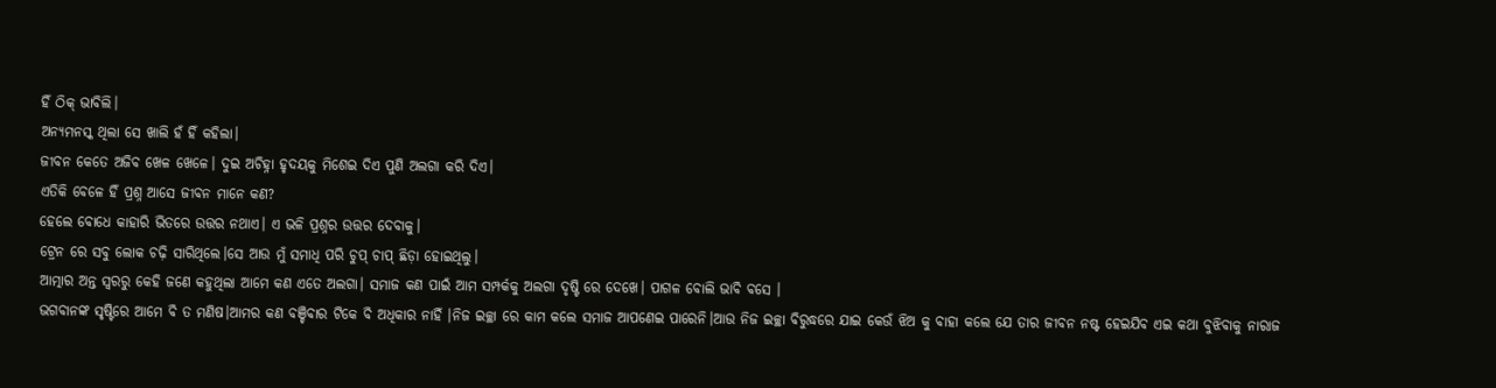ହିଁ ଠିକ୍ ଭାବିଲି।
ଅନ୍ୟମନସ୍କ ଥିଲା ସେ ଖାଲି ହଁ ହିଁ କହିଲା।
ଜୀବନ କେତେ ଅଜିବ ଖେଳ ଖେଳେ। ଦୁଇ ଅଚିହ୍ନା ହୃଦୟକୁ ମିଶେଇ ଦିଏ ପୁଣି ଅଲଗା କରି ଦିଏ।
ଏତିକି ବେଳେ ହିଁ ପ୍ରଶ୍ନ ଆସେ ଜୀବନ ମାନେ କଣ?
ହେଲେ ବୋଧେ କାହାରି ଭିତରେ ଉତ୍ତର ନଥାଏ। ଏ ଭଳି ପ୍ରଶ୍ନର ଉତ୍ତର ଦେବାକୁ।
ଟ୍ରେନ ରେ ସବୁ ଲୋକ ଚଢ଼ି ସାରିଥିଲେ।ସେ ଆଉ ମୁଁ ସମାଧି ପରି ଚୁପ୍ ଚାପ୍ ଛିଡ଼ା ହୋଇଥିଲୁ।
ଆତ୍ମାର ଅନ୍ତ ସ୍ୱରରୁ କେହି ଜଣେ କହୁଥିଲା ଆମେ କଣ ଏତେ ଅଲଗା। ସମାଜ କଣ ପାଇଁ ଆମ ସମ୍ପର୍କକୁ ଅଲଗା ଦୃଷ୍ଟି ରେ ଦେଖେ। ପାଗଳ ବୋଲି ଭାବି ବସେ ।
ଭଗବାନଙ୍କ ସୃଷ୍ଟିରେ ଆମେ ବି ତ ମଣିଷ।ଆମର କଣ ବଞ୍ଚିବାର ଟିକେ ବି ଅଧିକାର ନାହିଁ ।ନିଜ ଇଚ୍ଛା ରେ କାମ କଲେ ସମାଜ ଆପଣେଇ ପାରେନି।ଆଉ ନିଜ ଇଚ୍ଛା ବିରୁଦ୍ଧରେ ଯାଇ କେଉଁ ଝିଅ କୁ ବାହା କଲେ ଯେ ତାର ଜୀବନ ନଷ୍ଟ ହେଇଯିବ ଏଇ କଥା ବୁଝିବାକୁ ନାରାଜ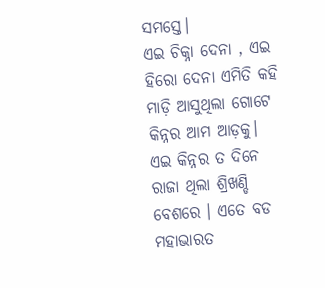ସମସ୍ତେ।
ଏଇ ଚିକ୍ନା ଦେନା , ଏଇ ହିରୋ ଦେନା ଏମିତି କହି ମାଡ଼ି ଆସୁଥିଲା ଗୋଟେ କିନ୍ନର ଆମ ଆଡ଼କୁ।
ଏଇ କିନ୍ନର ତ ଦିନେ ରାଜା ଥିଲା ଶ୍ରିଖଣ୍ଡି ବେଶରେ । ଏତେ ବଡ ମହାଭାରତ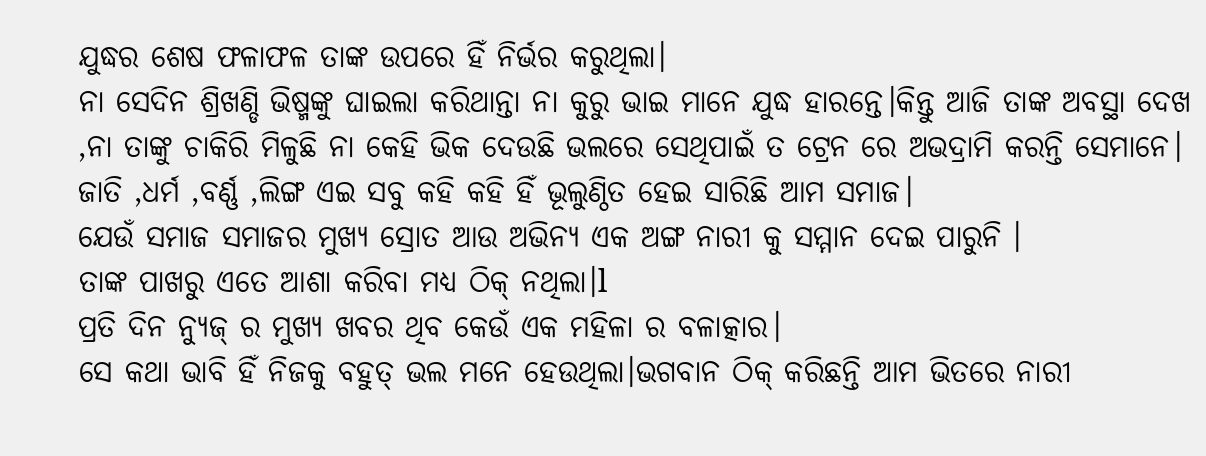ଯୁଦ୍ଧର ଶେଷ ଫଳାଫଳ ତାଙ୍କ ଉପରେ ହିଁ ନିର୍ଭର କରୁଥିଲା।
ନା ସେଦିନ ଶ୍ରିଖଣ୍ଡି ଭିଷ୍ମଙ୍କୁ ଘାଇଲା କରିଥାନ୍ତା ନା କୁରୁ ଭାଇ ମାନେ ଯୁଦ୍ଧ ହାରନ୍ତେ।କିନ୍ତୁ ଆଜି ତାଙ୍କ ଅବସ୍ଥା ଦେଖ ,ନା ତାଙ୍କୁ ଚାକିରି ମିଳୁଛି ନା କେହି ଭିକ ଦେଉଛି ଭଲରେ ସେଥିପାଇଁ ତ ଟ୍ରେନ ରେ ଅଭଦ୍ରାମି କରନ୍ତି ସେମାନେ।
ଜାତି ,ଧର୍ମ ,ବର୍ଣ୍ଣ ,ଲିଙ୍ଗ ଏଇ ସବୁ କହି କହି ହିଁ ଭୂଲୁଣ୍ଠିତ ହେଇ ସାରିଛି ଆମ ସମାଜ।
ଯେଉଁ ସମାଜ ସମାଜର ମୁଖ୍ୟ ସ୍ରୋତ ଆଉ ଅଭିନ୍ୟ ଏକ ଅଙ୍ଗ ନାରୀ କୁ ସମ୍ମାନ ଦେଇ ପାରୁନି ।
ତାଙ୍କ ପାଖରୁ ଏତେ ଆଶା କରିବା ମଧ୍ୟ ଠିକ୍ ନଥିଲା।l
ପ୍ରତି ଦିନ ନ୍ୟୁଜ୍ ର ମୁଖ୍ୟ ଖବର ଥିବ କେଉଁ ଏକ ମହିଳା ର ବଳାତ୍କାର।
ସେ କଥା ଭାବି ହିଁ ନିଜକୁ ବହୁତ୍ ଭଲ ମନେ ହେଉଥିଲା।ଭଗବାନ ଠିକ୍ କରିଛନ୍ତି ଆମ ଭିତରେ ନାରୀ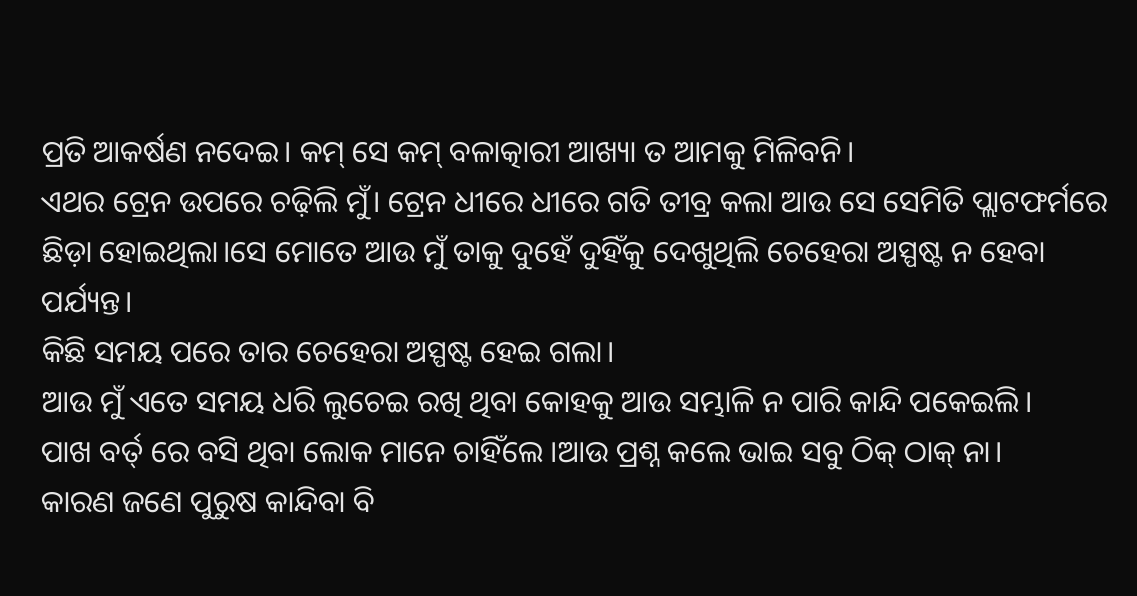ପ୍ରତି ଆକର୍ଷଣ ନଦେଇ। କମ୍ ସେ କମ୍ ବଳାତ୍କାରୀ ଆଖ୍ୟା ତ ଆମକୁ ମିଳିବନି।
ଏଥର ଟ୍ରେନ ଉପରେ ଚଢ଼ିଲି ମୁଁ। ଟ୍ରେନ ଧୀରେ ଧୀରେ ଗତି ତୀବ୍ର କଲା ଆଉ ସେ ସେମିତି ପ୍ଲାଟଫର୍ମରେ ଛିଡ଼ା ହୋଇଥିଲା।ସେ ମୋତେ ଆଉ ମୁଁ ତାକୁ ଦୁହେଁ ଦୁହିଁକୁ ଦେଖୁଥିଲି ଚେହେରା ଅସ୍ପଷ୍ଟ ନ ହେବା ପର୍ଯ୍ୟନ୍ତ।
କିଛି ସମୟ ପରେ ତାର ଚେହେରା ଅସ୍ପଷ୍ଟ ହେଇ ଗଲା।
ଆଉ ମୁଁ ଏତେ ସମୟ ଧରି ଲୁଚେଇ ରଖି ଥିବା କୋହକୁ ଆଉ ସମ୍ଭାଳି ନ ପାରି କାନ୍ଦି ପକେଇଲି।
ପାଖ ବର୍ତ୍ ରେ ବସି ଥିବା ଲୋକ ମାନେ ଚାହିଁଲେ ।ଆଉ ପ୍ରଶ୍ନ କଲେ ଭାଇ ସବୁ ଠିକ୍ ଠାକ୍ ନା।
କାରଣ ଜଣେ ପୁରୁଷ କାନ୍ଦିବା ବି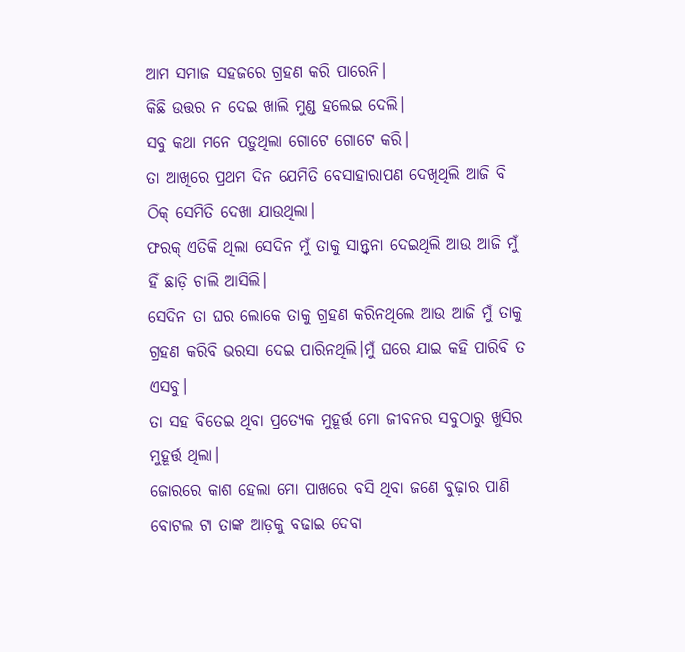ଆମ ସମାଜ ସହଜରେ ଗ୍ରହଣ କରି ପାରେନି।
କିଛି ଉତ୍ତର ନ ଦେଇ ଖାଲି ମୁଣ୍ଡ ହଲେଇ ଦେଲି।
ସବୁ କଥା ମନେ ପଡ଼ୁଥିଲା ଗୋଟେ ଗୋଟେ କରି।
ତା ଆଖିରେ ପ୍ରଥମ ଦିନ ଯେମିତି ବେସାହାରାପଣ ଦେଖିଥିଲି ଆଜି ବି ଠିକ୍ ସେମିତି ଦେଖା ଯାଉଥିଲା।
ଫରକ୍ ଏତିକି ଥିଲା ସେଦିନ ମୁଁ ତାକୁ ସାନ୍ତ୍ଵନା ଦେଇଥିଲି ଆଉ ଆଜି ମୁଁ ହିଁ ଛାଡ଼ି ଚାଲି ଆସିଲି।
ସେଦିନ ତା ଘର ଲୋକେ ତାକୁ ଗ୍ରହଣ କରିନଥିଲେ ଆଉ ଆଜି ମୁଁ ତାକୁ ଗ୍ରହଣ କରିବି ଭରସା ଦେଇ ପାରିନଥିଲି।ମୁଁ ଘରେ ଯାଇ କହି ପାରିବି ତ ଏସବୁ।
ତା ସହ ବିତେଇ ଥିବା ପ୍ରତ୍ୟେକ ମୁହୂର୍ତ୍ତ ମୋ ଜୀବନର ସବୁଠାରୁ ଖୁସିର ମୁହୂର୍ତ୍ତ ଥିଲା।
ଜୋରରେ କାଶ ହେଲା ମୋ ପାଖରେ ବସି ଥିବା ଜଣେ ବୁଢ଼ାର ପାଣି ବୋଟଲ ଟା ତାଙ୍କ ଆଡ଼କୁ ବଢାଇ ଦେବା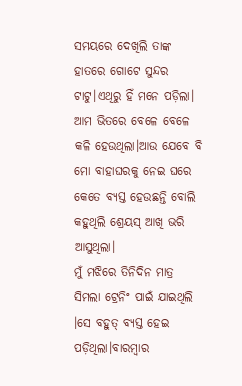ସମୟରେ ଦେଖିଲି ତାଙ୍କ ହାତରେ ଗୋଟେ ସୁନ୍ଦର ଟାଟୁ।ଏଥିରୁ ହିଁ ମନେ ପଡ଼ିଲା।
ଆମ ଭିତରେ ବେଳେ ବେଳେ କଳି ହେଉଥିଲା।ଆଉ ଯେବେ ବି ମୋ ବାହାଘରକୁ ନେଇ ଘରେ କେତେ ବ୍ୟସ୍ତ ହେଉଛନ୍ତି ବୋଲି କହୁଥିଲି ଶ୍ରେୟସ୍ ଆଖି ଭରି ଆସୁଥିଲା।
ମୁଁ ମଝିରେ ତିନିଦିନ ମାତ୍ର ସିମଲା ଟ୍ରେନିଂ ପାଇଁ ଯାଇଥିଲି ।ସେ ବହୁତ୍ ବ୍ୟସ୍ତ ହେଇ ପଡ଼ିଥିଲା।ବାରମ୍ବାର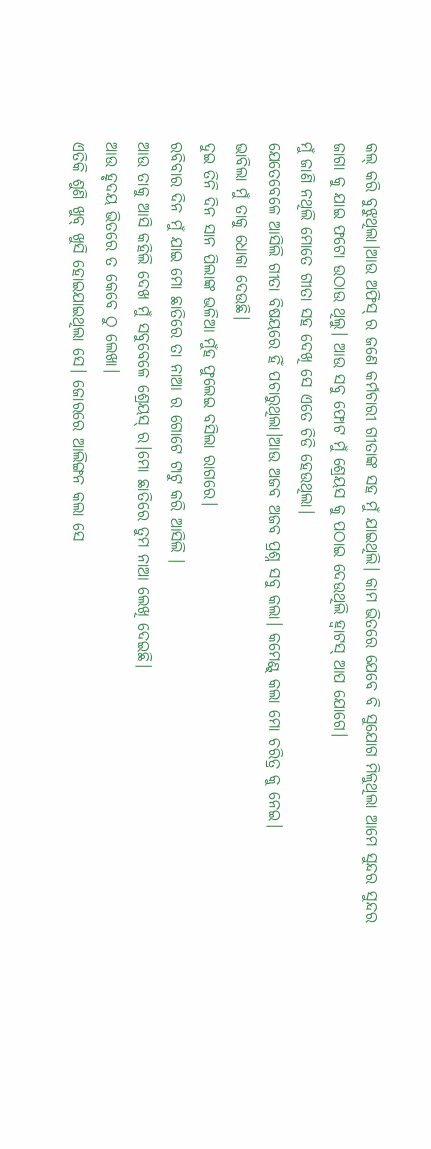କଲ୍ କରି ବୁଝୁଥିଲା।ଆଉ ଅଫିସ୍ ର ଜଣେ କର୍ମଚାରୀ ଗୀତାଙ୍କ ସହ ମୁଁ ଯାଇଥିଲି। କାମ ଭିତରେ ଯେବେ ବି ସୁଯୋଗ ମିଳୁଥିଲା ଆମେ ସୁନ୍ଦର ସୁନ୍ଦର ଜାଗା କୁ ଯାଇ ଫଟୋ ଉଠାଉ ଥିଲୁ। ଆଉ ସବୁ ଫୋଟ ମୁଁ ଶ୍ରେୟସ କୁ ପଠାଇ ଦେଉଥିଲି ହ୍ଵାଟସ୍ ଆପ ଯୋଗେ।
ମୁଁ ଜାଣି ନଥିଲି ମୋତେ ଗୀତା ସହ ଦେଖି ସେ ଏତେ ଚିଡି ହେଉଥିଲା।
ଯେତେବେଳେ ଆସିଲି ଗୀତା ବିଷୟରେ ହିଁ ପଚାରୁଥିଲା।ଆଉ ଅଜବ ଅଜବ ପ୍ରଶ୍ନ ସବୁ କଲା। କମେଣ୍ଟ୍ କଲା ମୋ ଚରିତ୍ର କୁ ନେଇ।
ଭାବିଲା ମୁଁ ତାକୁ ଧୋକା ଦେଉଛି।
ଦୁଇ ତିନି ଦିନ ସାନ ପିଲାଙ୍କ ଭଳିଆ ମୁଁହ ଫୁଲେଇ ବସିଲା ରାଗରେ।
ରବିବାର ଦିନ ମୁଁ ଯାଇ ମୋ ଛାତିରେ ତା ନାଆ ର ଗୋଟେ ଟାଟୁ କରି ଆସିଲି ।
ଆଉ ତାକୁ ଆସି କହିଲି ଦେଖ ମୁଁ ସବୁବେଳେ ଶ୍ରେୟସ୍ ର।ମୋ ଛାତିରେ ତୁମ ନାଆ ଲେଖି ଦେଇଛି।
ଆଉ ହୃଦୟ ଭିତରେ ତ କେବେ ଠୁ ଲେଖା।
ଏତିକି ଶୁଣି ଖୁବ୍ ଖୁସି ହୋଇଯାଇଥିଲା ସେ। ଜୋରରେ ଆଲିଙ୍ଗନ କଲା ସେ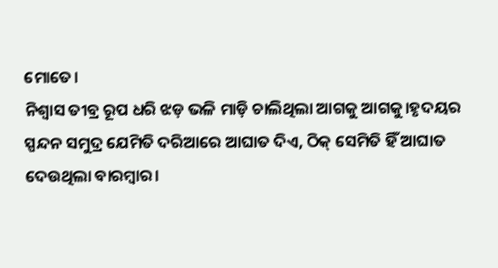ମୋତେ।
ନିଶ୍ୱାସ ତୀବ୍ର ରୂପ ଧରି ଝଡ଼ ଭଳି ମାଡ଼ି ଚାଲିଥିଲା ଆଗକୁ ଆଗକୁ।ହୃଦୟର ସ୍ପନ୍ଦନ ସମୁଦ୍ର ଯେମିତି ଦରିଆରେ ଆଘାତ ଦିଏ, ଠିକ୍ ସେମିତି ହିଁ ଆଘାତ ଦେଉଥିଲା ବାରମ୍ବାର।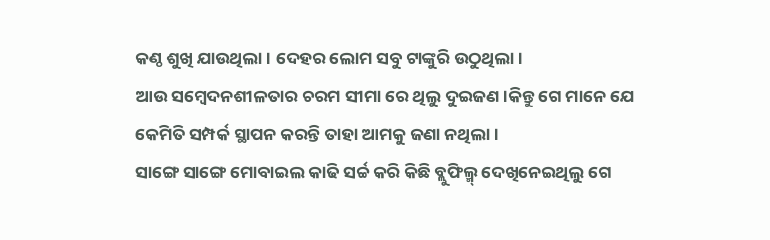କଣ୍ଠ ଶୁଖି ଯାଉଥିଲା। ଦେହର ଲୋମ ସବୁ ଟାଙ୍କୁରି ଉଠୁଥିଲା।
ଆଉ ସମ୍ବେଦନଶୀଳତାର ଚରମ ସୀମା ରେ ଥିଲୁ ଦୁଇଜଣ।କିନ୍ତୁ ଗେ ମାନେ ଯେ କେମିତି ସମ୍ପର୍କ ସ୍ଥାପନ କରନ୍ତି ତାହା ଆମକୁ ଜଣା ନଥିଲା।
ସାଙ୍ଗେ ସାଙ୍ଗେ ମୋବାଇଲ କାଢି ସର୍ଚ୍ଚ କରି କିଛି ବ୍ଲୁଫିଲ୍ମ୍ ଦେଖିନେଇଥିଲୁ ଗେ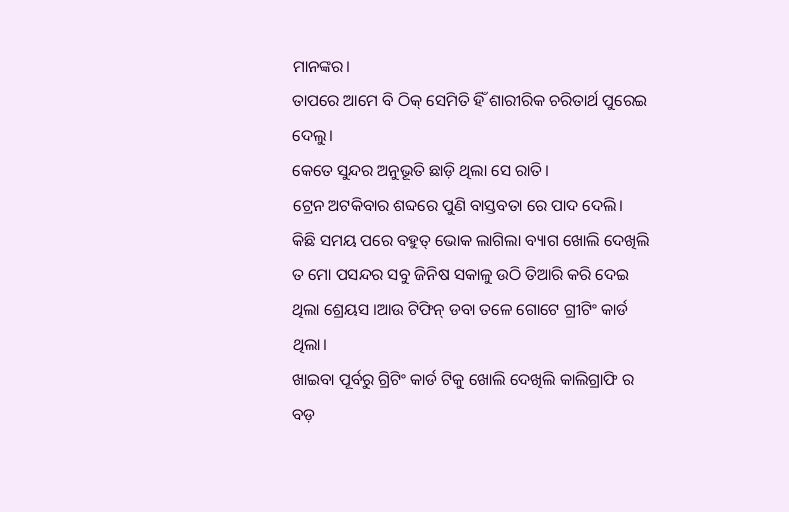ମାନଙ୍କର।
ତାପରେ ଆମେ ବି ଠିକ୍ ସେମିତି ହିଁ ଶାରୀରିକ ଚରିତାର୍ଥ ପୁରେଇ ଦେଲୁ।
କେତେ ସୁନ୍ଦର ଅନୁଭୂତି ଛାଡ଼ି ଥିଲା ସେ ରାତି।
ଟ୍ରେନ ଅଟକିବାର ଶବ୍ଦରେ ପୁଣି ବାସ୍ତବତା ରେ ପାଦ ଦେଲି।
କିଛି ସମୟ ପରେ ବହୁତ୍ ଭୋକ ଲାଗିଲା ବ୍ୟାଗ ଖୋଲି ଦେଖିଲି ତ ମୋ ପସନ୍ଦର ସବୁ ଜିନିଷ ସକାଳୁ ଉଠି ତିଆରି କରି ଦେଇ ଥିଲା ଶ୍ରେୟସ ।ଆଉ ଟିଫିନ୍ ଡବା ତଳେ ଗୋଟେ ଗ୍ରୀଟିଂ କାର୍ଡ ଥିଲା।
ଖାଇବା ପୂର୍ବରୁ ଗ୍ରିଟିଂ କାର୍ଡ ଟିକୁ ଖୋଲି ଦେଖିଲି କାଲିଗ୍ରାଫି ର ବଡ଼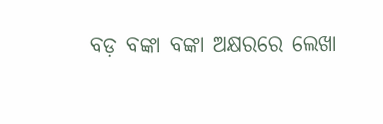ବଡ଼ ବଙ୍କା ବଙ୍କା ଅକ୍ଷରରେ ଲେଖା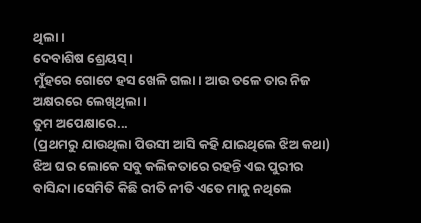ଥିଲା ।
ଦେବାଶିଷ ଶ୍ରେୟସ୍।
ମୁଁହରେ ଗୋଟେ ହସ ଖେଳି ଗଲା। ଆଉ ତଳେ ତାର ନିଜ ଅକ୍ଷରରେ ଲେଖିଥିଲା।
ତୁମ ଅପେକ୍ଷାରେ...
(ପ୍ରଥମରୁ ଯାଉଥିଲା ପିଉସୀ ଆସି କହି ଯାଇଥିଲେ ଝିଅ କଥା)
ଝିଅ ଘର ଲୋକେ ସବୁ କଲିକତାରେ ରହନ୍ତି ଏଇ ପୁରୀର ବାସିନ୍ଦା।ସେମିତି କିଛି ରୀତି ନୀତି ଏତେ ମାନୁ ନଥିଲେ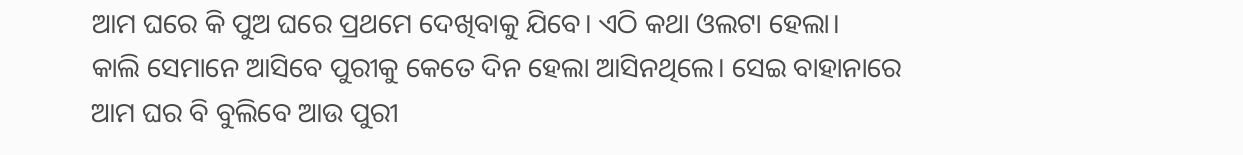ଆମ ଘରେ କି ପୁଅ ଘରେ ପ୍ରଥମେ ଦେଖିବାକୁ ଯିବେ। ଏଠି କଥା ଓଲଟା ହେଲା।
କାଲି ସେମାନେ ଆସିବେ ପୁରୀକୁ କେତେ ଦିନ ହେଲା ଆସିନଥିଲେ। ସେଇ ବାହାନାରେ ଆମ ଘର ବି ବୁଲିବେ ଆଉ ପୁରୀ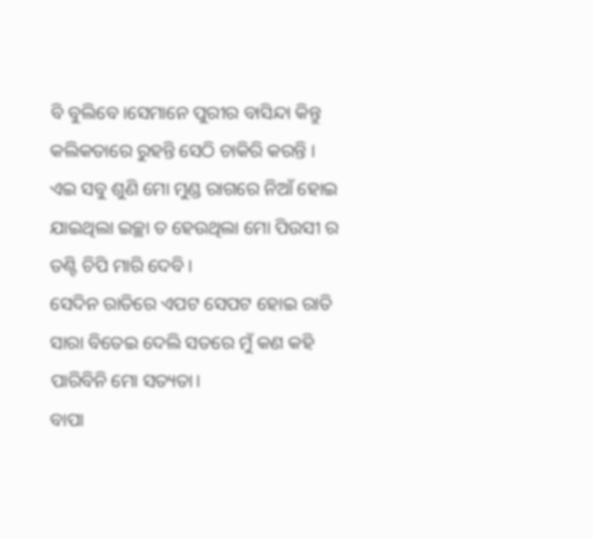ବି ବୁଲିବେ।ସେମାନେ ପୁରୀର ବାସିନ୍ଦା କିନ୍ତୁ କଲିକତାରେ ରୁହନ୍ତି ସେଠି ଚାକିରି କରନ୍ତି ।
ଏଇ ସବୁ ଶୁଣି ମୋ ମୁଣ୍ଡ ରାଗରେ ନିଆଁ ହୋଇ ଯାଇଥିଲା ଇଚ୍ଛା ତ ହେଉଥିଲା ମୋ ପିଉସୀ ର ତଣ୍ଟି ଚିପି ମାରି ଦେବି।
ସେଦିନ ରାତିରେ ଏପଟ ସେପଟ ହୋଇ ରାତି ସାରା ବିତେଇ ଦେଲି ସତରେ ମୁଁ କଣ କହି ପାରିବିନି ମୋ ସତ୍ୟତା।
ବାପା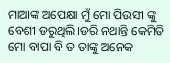ମାଆଙ୍କ ଅପେକ୍ଷା ମୁଁ ମୋ ପିଉସୀ ଙ୍କୁ ବେଶୀ ଡରୁଥିଲି।ଡରି ନଥାନ୍ତି କେମିତି ମୋ ବାପା ବି ତ ତାଙ୍କୁ ଅନେକ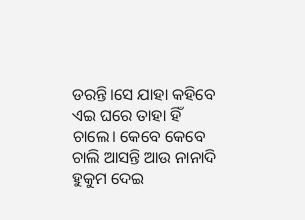ଡରନ୍ତି।ସେ ଯାହା କହିବେ ଏଇ ଘରେ ତାହା ହିଁ ଚାଲେ। କେବେ କେବେ ଚାଲି ଆସନ୍ତି ଆଉ ନାନାଦି ହୁକୁମ ଦେଇ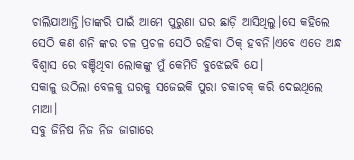ଚାଲିଯାଆନ୍ତି।ତାଙ୍କରି ପାଇଁ ଆମେ ପୁରୁଣା ଘର ଛାଡ଼ି ଆସିଥିଲୁ।ସେ କହିଲେ ସେଠି କଣ ଶନି ଙ୍କର ଚଳ ପ୍ରଚଳ ସେଠି ରହିବା ଠିକ୍ ହବନି।ଏବେ ଏତେ ଅନ୍ଧ ବିଶ୍ବାସ ରେ ବଞ୍ଚିଥିବା ଲୋକଙ୍କୁ ମୁଁ କେମିତି ବୁଝେଇବି ଯେ।
ସକାଳୁ ଉଠିଲା ବେଳକୁ ଘରକୁ ସଜେଇକି ପୁରା ଚକାଚକ୍ କରି ଦେଇଥିଲେ ମାଆ।
ସବୁ ଜିନିଷ ନିଜ ନିଜ ଜାଗାରେ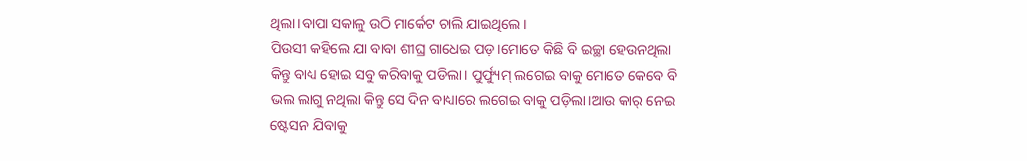ଥିଲା।ବାପା ସକାଳୁ ଉଠି ମାର୍କେଟ ଚାଲି ଯାଇଥିଲେ।
ପିଉସୀ କହିଲେ ଯା ବାବା ଶୀଘ୍ର ଗାଧେଇ ପଡ଼।ମୋତେ କିଛି ବି ଇଚ୍ଛା ହେଉନଥିଲା କିନ୍ତୁ ବାଧ୍ୟ ହୋଇ ସବୁ କରିବାକୁ ପଡିଲା। ପୁର୍ଫ୍ୟୁମ୍ ଲଗେଇ ବାକୁ ମୋତେ କେବେ ବି ଭଲ ଲାଗୁ ନଥିଲା କିନ୍ତୁ ସେ ଦିନ ବାଧ୍ୟାରେ ଲଗେଇ ବାକୁ ପଡ଼ିଲା।ଆଉ କାର୍ ନେଇ ଷ୍ଟେସନ ଯିବାକୁ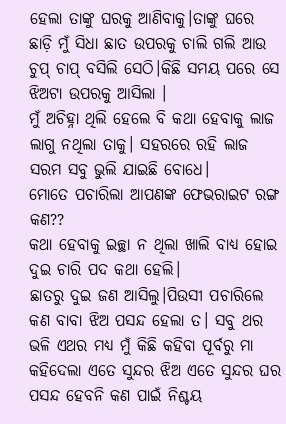ହେଲା ତାଙ୍କୁ ଘରକୁ ଆଣିବାକୁ।ତାଙ୍କୁ ଘରେ ଛାଡ଼ି ମୁଁ ସିଧା ଛାତ ଉପରକୁ ଚାଲି ଗଲି ଆଉ ଚୁପ୍ ଚାପ୍ ବସିଲି ସେଠି।କିଛି ସମୟ ପରେ ସେ ଝିଅଟା ଉପରକୁ ଆସିଲା ।
ମୁଁ ଅଚିହ୍ନା ଥିଲି ହେଲେ ବି କଥା ହେବାକୁ ଲାଜ ଲାଗୁ ନଥିଲା ତାକୁ। ସହରରେ ରହି ଲାଜ ସରମ ସବୁ ଭୁଲି ଯାଇଛି ବୋଧେ।
ମୋତେ ପଚାରିଲା ଆପଣଙ୍କ ଫେଭରାଇଟ ରଙ୍ଗ କଣ??
କଥା ହେବାକୁ ଇଚ୍ଛା ନ ଥିଲା ଖାଲି ବାଧ୍ୟ ହୋଇ ଦୁଇ ଚାରି ପଦ କଥା ହେଲି।
ଛାତରୁ ଦୁଇ ଜଣ ଆସିଲୁ।ପିଉସୀ ପଚାରିଲେ କଣ ବାବା ଝିଅ ପସନ୍ଦ ହେଲା ତ। ସବୁ ଥର ଭଳି ଏଥର ମଧ୍ୟ ମୁଁ କିଛି କହିବା ପୂର୍ବରୁ ମା କହିଦେଲା ଏତେ ସୁନ୍ଦର ଝିଅ ଏତେ ସୁନ୍ଦର ଘର ପସନ୍ଦ ହେବନି କଣ ପାଇଁ ନିଶ୍ଚୟ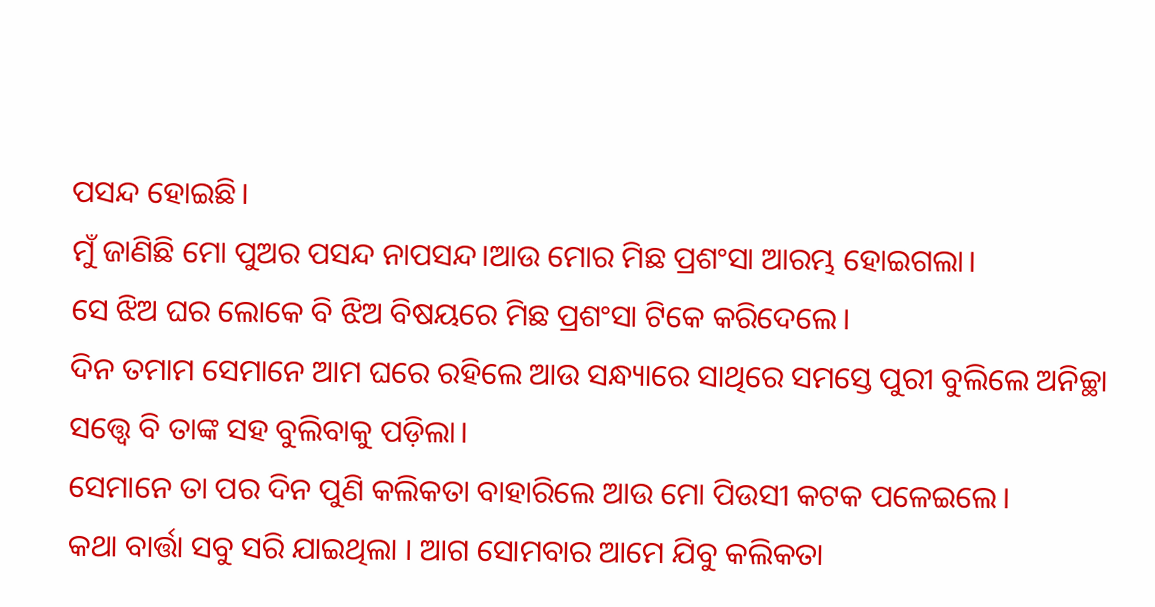ପସନ୍ଦ ହୋଇଛି।
ମୁଁ ଜାଣିଛି ମୋ ପୁଅର ପସନ୍ଦ ନାପସନ୍ଦ।ଆଉ ମୋର ମିଛ ପ୍ରଶଂସା ଆରମ୍ଭ ହୋଇଗଲା।
ସେ ଝିଅ ଘର ଲୋକେ ବି ଝିଅ ବିଷୟରେ ମିଛ ପ୍ରଶଂସା ଟିକେ କରିଦେଲେ।
ଦିନ ତମାମ ସେମାନେ ଆମ ଘରେ ରହିଲେ ଆଉ ସନ୍ଧ୍ୟାରେ ସାଥିରେ ସମସ୍ତେ ପୁରୀ ବୁଲିଲେ ଅନିଚ୍ଛା ସତ୍ତ୍ବେ ବି ତାଙ୍କ ସହ ବୁଲିବାକୁ ପଡ଼ିଲା।
ସେମାନେ ତା ପର ଦିନ ପୁଣି କଲିକତା ବାହାରିଲେ ଆଉ ମୋ ପିଉସୀ କଟକ ପଳେଇଲେ।
କଥା ବାର୍ତ୍ତା ସବୁ ସରି ଯାଇଥିଲା । ଆଗ ସୋମବାର ଆମେ ଯିବୁ କଲିକତା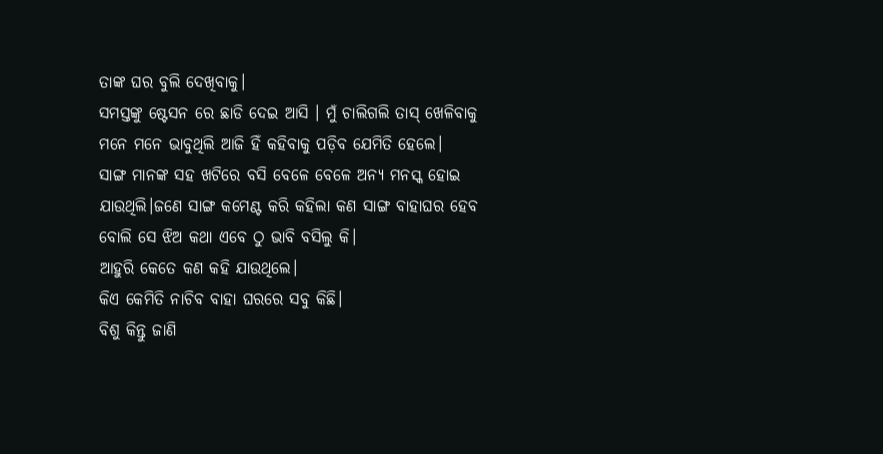ତାଙ୍କ ଘର ବୁଲି ଦେଖିବାକୁ।
ସମସ୍ତଙ୍କୁ ଷ୍ଟେସନ ରେ ଛାଡି ଦେଇ ଆସି । ମୁଁ ଚାଲିଗଲି ତାସ୍ ଖେଳିବାକୁ ମନେ ମନେ ଭାବୁଥିଲି ଆଜି ହିଁ କହିବାକୁ ପଡ଼ିବ ଯେମିତି ହେଲେ।
ସାଙ୍ଗ ମାନଙ୍କ ସହ ଖଟିରେ ବସି ବେଳେ ବେଳେ ଅନ୍ୟ ମନସ୍କ ହୋଇ ଯାଉଥିଲି।ଜଣେ ସାଙ୍ଗ କମେଣ୍ଟ କରି କହିଲା କଣ ସାଙ୍ଗ ବାହାଘର ହେବ ବୋଲି ସେ ଝିଅ କଥା ଏବେ ଠୁ ଭାବି ବସିଲୁ କି।
ଆହୁରି କେତେ କଣ କହି ଯାଉଥିଲେ।
କିଏ କେମିତି ନାଚିବ ବାହା ଘରରେ ସବୁ କିଛି।
ବିଶୁ କିନ୍ତୁ ଜାଣି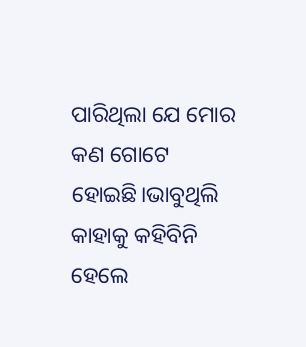ପାରିଥିଲା ଯେ ମୋର କଣ ଗୋଟେ ହୋଇଛି।ଭାବୁଥିଲି କାହାକୁ କହିବିନି ହେଲେ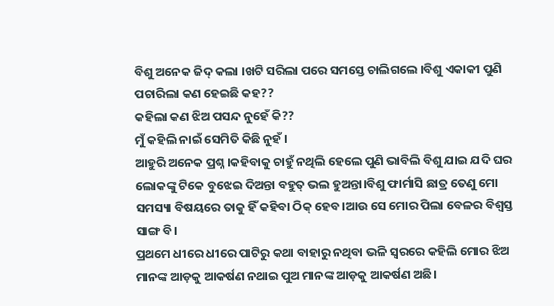ବିଶୁ ଅନେକ ଜିଦ୍ କଲା ।ଖଟି ସରିଲା ପରେ ସମସ୍ତେ ଚାଲିଗଲେ ।ବିଶୁ ଏକାକୀ ପୁଣି ପଚାରିଲା କଣ ହେଇଛି କହ??
କହିଲା କଣ ଝିଅ ପସନ୍ଦ ନୁହେଁ କି??
ମୁଁ କହିଲି ନାଇଁ ସେମିତି କିଛି ନୁହଁ ।
ଆହୁରି ଅନେକ ପ୍ରଶ୍ନ ।କହିବାକୁ ଚାହୁଁ ନଥିଲି ହେଲେ ପୁଣି ଭାବିଲି ବିଶୁ ଯାଇ ଯଦି ଘର ଲୋକଙ୍କୁ ଟିକେ ବୁଝେଇ ଦିଅନ୍ତା ବହୁତ୍ ଭଲ ହୁଅନ୍ତା।ବିଶୁ ଫାର୍ମାସି ଛାତ୍ର ତେଣୁ ମୋ ସମସ୍ୟା ବିଷୟରେ ତାକୁ ହିଁ କହିବା ଠିକ୍ ହେବ।ଆଉ ସେ ମୋର ପିଲା ବେଳର ବିଶ୍ଵସ୍ତ ସାଙ୍ଗ ବି।
ପ୍ରଥମେ ଧୀରେ ଧୀରେ ପାଟିରୁ କଥା ବାହାରୁ ନଥିବା ଭଳି ସ୍ଵରରେ କହିଲି ମୋର ଝିଅ ମାନଙ୍କ ଆଡ଼କୁ ଆକର୍ଷଣ ନଥାଇ ପୁଅ ମାନଙ୍କ ଆଡ଼କୁ ଆକର୍ଷଣ ଅଛି।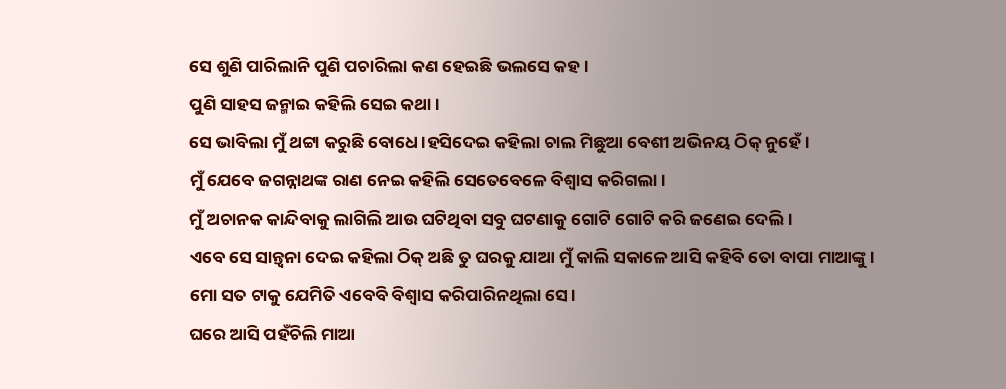ସେ ଶୁଣି ପାରିଲାନି ପୁଣି ପଚାରିଲା କଣ ହେଇଛି ଭଲସେ କହ।
ପୁଣି ସାହସ ଜନ୍ମାଇ କହିଲି ସେଇ କଥା।
ସେ ଭାବିଲା ମୁଁ ଥଟ୍ଟା କରୁଛି ବୋଧେ ।ହସିଦେଇ କହିଲା ଚାଲ ମିଛୁଆ ବେଶୀ ଅଭିନୟ ଠିକ୍ ନୁହେଁ।
ମୁଁ ଯେବେ ଜଗନ୍ନାଥଙ୍କ ରାଣ ନେଇ କହିଲି ସେତେବେଳେ ବିଶ୍ୱାସ କରିଗଲା।
ମୁଁ ଅଚାନକ କାନ୍ଦିବାକୁ ଲାଗିଲି ଆଉ ଘଟିଥିବା ସବୁ ଘଟଣାକୁ ଗୋଟି ଗୋଟି କରି ଜଣେଇ ଦେଲି।
ଏବେ ସେ ସାନ୍ତ୍ଵନା ଦେଇ କହିଲା ଠିକ୍ ଅଛି ତୁ ଘରକୁ ଯାଆ ମୁଁ କାଲି ସକାଳେ ଆସି କହିବି ତୋ ବାପା ମାଆଙ୍କୁ।
ମୋ ସତ ଟାକୁ ଯେମିତି ଏବେବି ବିଶ୍ୱାସ କରିପାରିନଥିଲା ସେ।
ଘରେ ଆସି ପହଁଚିଲି ମାଆ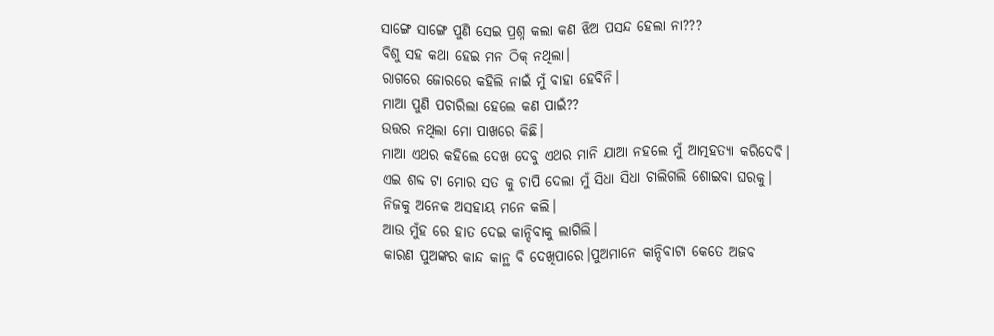ସାଙ୍ଗେ ସାଙ୍ଗେ ପୁଣି ସେଇ ପ୍ରଶ୍ନ କଲା କଣ ଝିଅ ପସନ୍ଦ ହେଲା ନା???
ବିଶୁ ସହ କଥା ହେଇ ମନ ଠିକ୍ ନଥିଲା।
ରାଗରେ ଜୋରରେ କହିଲି ନାଇଁ ମୁଁ ବାହା ହେବିନି।
ମାଆ ପୁଣି ପଚାରିଲା ହେଲେ କଣ ପାଇଁ??
ଉତ୍ତର ନଥିଲା ମୋ ପାଖରେ କିଛି।
ମାଆ ଏଥର କହିଲେ ଦେଖ ଦେବୁ ଏଥର ମାନି ଯାଆ ନହଲେ ମୁଁ ଆତ୍ମହତ୍ୟା କରିଦେବି।
ଏଇ ଶବ୍ଦ ଟା ମୋର ସତ କୁ ଚାପି ଦେଲା ମୁଁ ସିଧା ସିଧା ଚାଲିଗଲି ଶୋଇବା ଘରକୁ।
ନିଜକୁ ଅନେକ ଅସହାୟ ମନେ କଲି।
ଆଉ ମୁଁହ ରେ ହାତ ଦେଇ କାନ୍ଦିବାକୁ ଲାଗିଲି।
କାରଣ ପୁଅଙ୍କର କାନ୍ଦ କାନ୍ଥ ବି ଦେଖିପାରେ।ପୁଅମାନେ କାନ୍ଦିବାଟା କେତେ ଅଜବ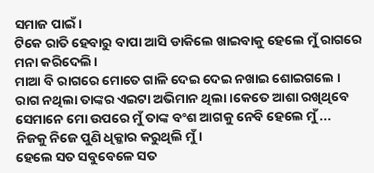ସମାଜ ପାଇଁ।
ଟିକେ ରାତି ହେବାରୁ ବାପା ଆସି ଡାକିଲେ ଖାଇବାକୁ ହେଲେ ମୁଁ ରାଗରେ ମନା କରିଦେଲି।
ମାଆ ବି ରାଗରେ ମୋତେ ଗାଳି ଦେଇ ଦେଇ ନଖାଇ ଶୋଇଗଲେ ।
ରାଗ ନଥିଲା ତାଙ୍କର ଏଇଟା ଅଭିମାନ ଥିଲା।କେତେ ଆଶା ରଖିଥିବେ ସେମାନେ ମୋ ଉପରେ ମୁଁ ତାଙ୍କ ବଂଶ ଆଗକୁ ନେବି ହେଲେ ମୁଁ ...
ନିଜକୁ ନିଜେ ପୁଣି ଧିକ୍କାର କରୁଥିଲି ମୁଁ।
ହେଲେ ସତ ସବୁବେଳେ ସତ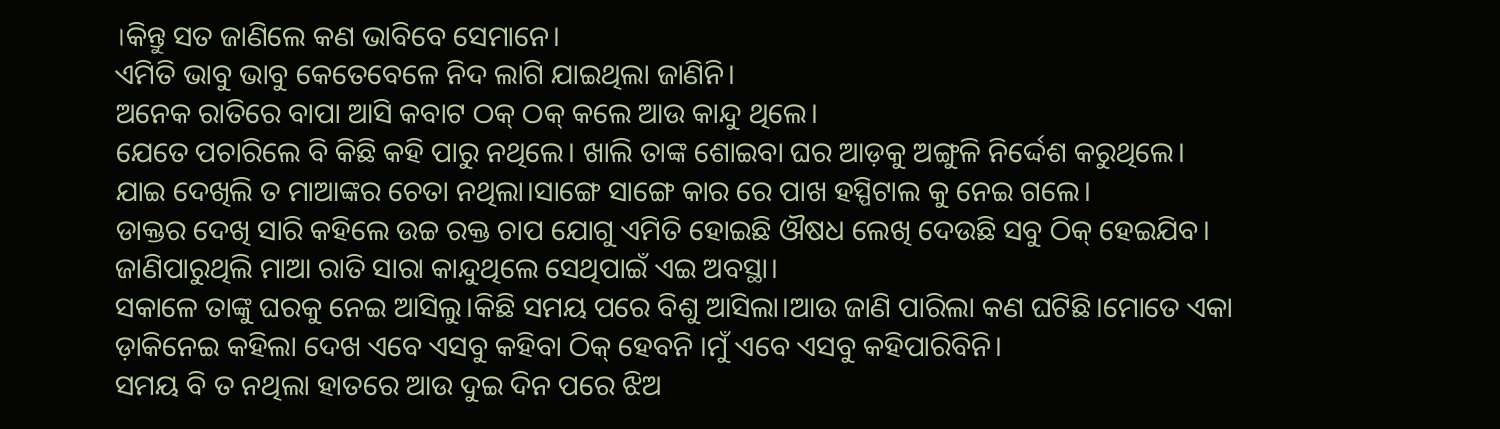।କିନ୍ତୁ ସତ ଜାଣିଲେ କଣ ଭାବିବେ ସେମାନେ।
ଏମିତି ଭାବୁ ଭାବୁ କେତେବେଳେ ନିଦ ଲାଗି ଯାଇଥିଲା ଜାଣିନି।
ଅନେକ ରାତିରେ ବାପା ଆସି କବାଟ ଠକ୍ ଠକ୍ କଲେ ଆଉ କାନ୍ଦୁ ଥିଲେ।
ଯେତେ ପଚାରିଲେ ବି କିଛି କହି ପାରୁ ନଥିଲେ। ଖାଲି ତାଙ୍କ ଶୋଇବା ଘର ଆଡ଼କୁ ଅଙ୍ଗୁଳି ନିର୍ଦ୍ଦେଶ କରୁଥିଲେ।
ଯାଇ ଦେଖିଲି ତ ମାଆଙ୍କର ଚେତା ନଥିଲା।ସାଙ୍ଗେ ସାଙ୍ଗେ କାର ରେ ପାଖ ହସ୍ପିଟାଲ କୁ ନେଇ ଗଲେ।
ଡାକ୍ତର ଦେଖି ସାରି କହିଲେ ଉଚ୍ଚ ରକ୍ତ ଚାପ ଯୋଗୁ ଏମିତି ହୋଇଛି ଔଷଧ ଲେଖି ଦେଉଛି ସବୁ ଠିକ୍ ହେଇଯିବ।
ଜାଣିପାରୁଥିଲି ମାଆ ରାତି ସାରା କାନ୍ଦୁଥିଲେ ସେଥିପାଇଁ ଏଇ ଅବସ୍ଥା।
ସକାଳେ ତାଙ୍କୁ ଘରକୁ ନେଇ ଆସିଲୁ।କିଛି ସମୟ ପରେ ବିଶୁ ଆସିଲା।ଆଉ ଜାଣି ପାରିଲା କଣ ଘଟିଛି।ମୋତେ ଏକା ଡ଼ାକିନେଇ କହିଲା ଦେଖ ଏବେ ଏସବୁ କହିବା ଠିକ୍ ହେବନି ।ମୁଁ ଏବେ ଏସବୁ କହିପାରିବିନି।
ସମୟ ବି ତ ନଥିଲା ହାତରେ ଆଉ ଦୁଇ ଦିନ ପରେ ଝିଅ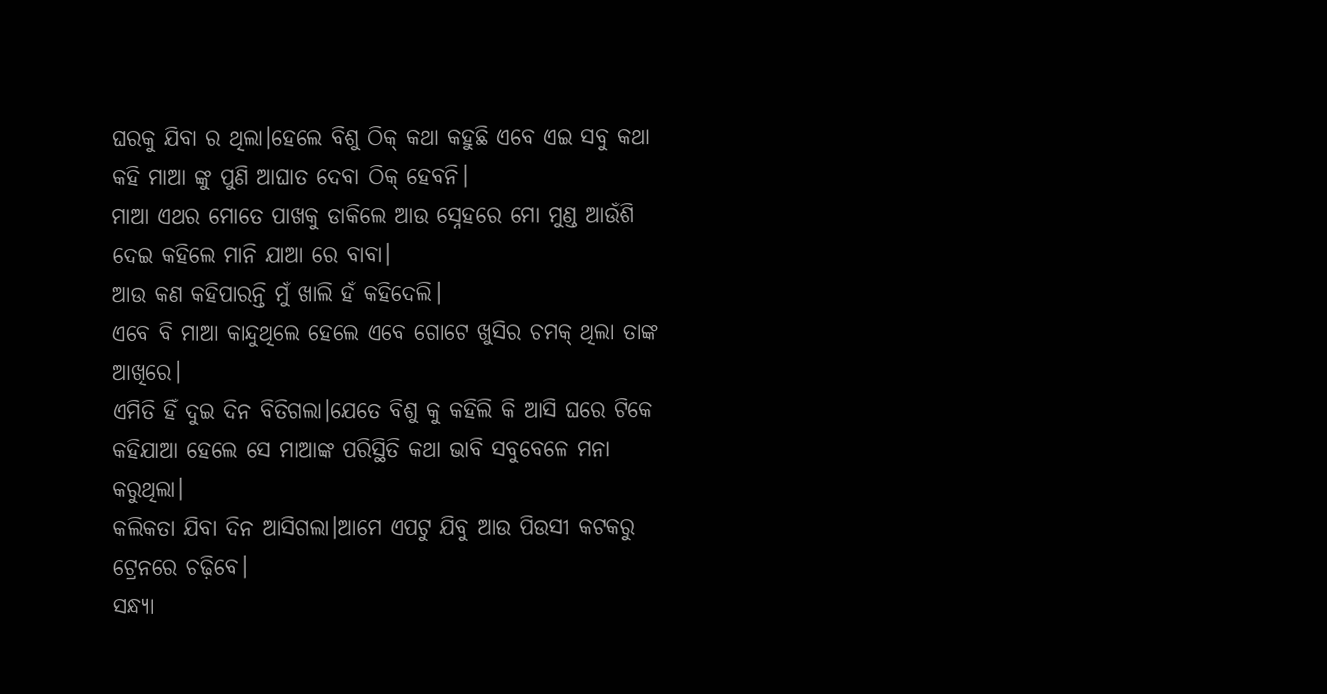ଘରକୁ ଯିବା ର ଥିଲା।ହେଲେ ବିଶୁ ଠିକ୍ କଥା କହୁଛି ଏବେ ଏଇ ସବୁ କଥା କହି ମାଆ ଙ୍କୁ ପୁଣି ଆଘାତ ଦେବା ଠିକ୍ ହେବନି।
ମାଆ ଏଥର ମୋତେ ପାଖକୁ ଡାକିଲେ ଆଉ ସ୍ନେହରେ ମୋ ମୁଣ୍ଡ ଆଉଁଶି ଦେଇ କହିଲେ ମାନି ଯାଆ ରେ ବାବା।
ଆଉ କଣ କହିପାରନ୍ତି ମୁଁ ଖାଲି ହଁ କହିଦେଲି।
ଏବେ ବି ମାଆ କାନ୍ଦୁଥିଲେ ହେଲେ ଏବେ ଗୋଟେ ଖୁସିର ଚମକ୍ ଥିଲା ତାଙ୍କ ଆଖିରେ।
ଏମିତି ହିଁ ଦୁଇ ଦିନ ବିତିଗଲା।ଯେତେ ବିଶୁ କୁ କହିଲି କି ଆସି ଘରେ ଟିକେ କହିଯାଆ ହେଲେ ସେ ମାଆଙ୍କ ପରିସ୍ଥିତି କଥା ଭାବି ସବୁବେଳେ ମନା କରୁଥିଲା।
କଲିକତା ଯିବା ଦିନ ଆସିଗଲା।ଆମେ ଏପଟୁ ଯିବୁ ଆଉ ପିଉସୀ କଟକରୁ ଟ୍ରେନରେ ଚଢ଼ିବେ।
ସନ୍ଧ୍ୟା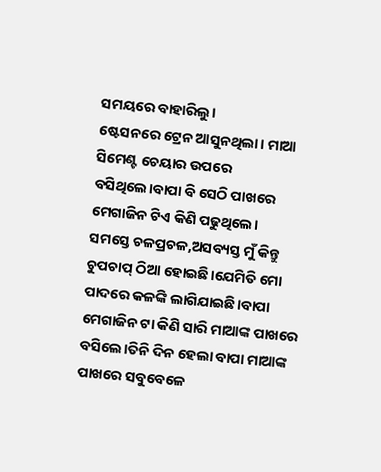ସମୟରେ ବାହାରିଲୁ।
ଷ୍ଟେସନରେ ଟ୍ରେନ ଆସୁନଥିଲା। ମାଆ ସିମେଣ୍ଟ ଚେୟାର ଉପରେ ବସିଥିଲେ।ବାପା ବି ସେଠି ପାଖରେ ମେଗାଜିନ ଟିଏ କିଣି ପଢୁଥିଲେ।
ସମସ୍ତେ ଚଳପ୍ରଚଳ,ଅସବ୍ୟସ୍ତ ମୁଁ କିନ୍ତୁ ଚୁପଚାପ୍ ଠିଆ ହୋଇଛି।ଯେମିତି ମୋ ପାଦରେ କଳଙ୍କି ଲାଗିଯାଇଛି।ବାପା ମେଗାଜିନ ଟା କିଣି ସାରି ମାଆଙ୍କ ପାଖରେ ବସିଲେ।ତିନି ଦିନ ହେଲା ବାପା ମାଆଙ୍କ ପାଖରେ ସବୁବେଳେ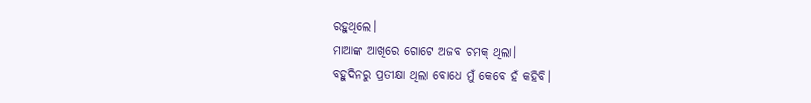ରହୁଥିଲେ।
ମାଆଙ୍କ ଆଖିରେ ଗୋଟେ ଅଜବ ଚମକ୍ ଥିଲା।
ବହୁଦିନରୁ ପ୍ରତୀକ୍ଷା ଥିଲା ବୋଧେ ମୁଁ କେବେ ହଁ କହିବି।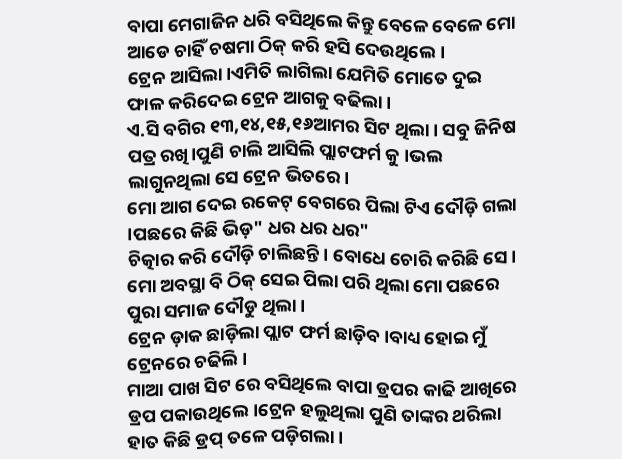ବାପା ମେଗାଜିନ ଧରି ବସିଥିଲେ କିନ୍ତୁ ବେଳେ ବେଳେ ମୋ ଆଡେ ଚାହିଁ ଚଷମା ଠିକ୍ କରି ହସି ଦେଉଥିଲେ।
ଟ୍ରେନ ଆସିଲା।ଏମିତି ଲାଗିଲା ଯେମିତି ମୋତେ ଦୁଇ ଫାଳ କରିଦେଇ ଟ୍ରେନ ଆଗକୁ ବଢିଲା।
ଏ.ସି ବଗିର ୧୩,୧୪,୧୫,୧୬ଆମର ସିଟ ଥିଲା। ସବୁ ଜିନିଷ ପତ୍ର ରଖି।ପୁଣି ଚାଲି ଆସିଲି ପ୍ଲାଟଫର୍ମ କୁ ।ଭଲ ଲାଗୁନଥିଲା ସେ ଟ୍ରେନ ଭିତରେ।
ମୋ ଆଗ ଦେଇ ରକେଟ୍ ବେଗରେ ପିଲା ଟିଏ ଦୌଡ଼ି ଗଲା ।ପଛରେ କିଛି ଭିଡ଼" ଧର ଧର ଧର"
ଚିତ୍କାର କରି ଦୌଡ଼ି ଚାଲିଛନ୍ତି। ବୋଧେ ଚୋରି କରିଛି ସେ।
ମୋ ଅବସ୍ଥା ବି ଠିକ୍ ସେଇ ପିଲା ପରି ଥିଲା ମୋ ପଛରେ ପୁରା ସମାଜ ଦୌଡୁ ଥିଲା।
ଟ୍ରେନ ଡ଼ାକ ଛାଡ଼ିଲା ପ୍ଲାଟ ଫର୍ମ ଛାଡ଼ିବ।ବାଧ୍ୟ ହୋଇ ମୁଁ ଟ୍ରେନରେ ଚଢିଲି।
ମାଆ ପାଖ ସିଟ ରେ ବସିଥିଲେ ବାପା ଡ୍ରପର କାଢି ଆଖିରେ ଡ୍ରପ ପକାଉଥିଲେ।ଟ୍ରେନ ହଲୁଥିଲା ପୁଣି ତାଙ୍କର ଥରିଲା ହାତ କିଛି ଡ୍ରପ୍ ତଳେ ପଡ଼ିଗଲା।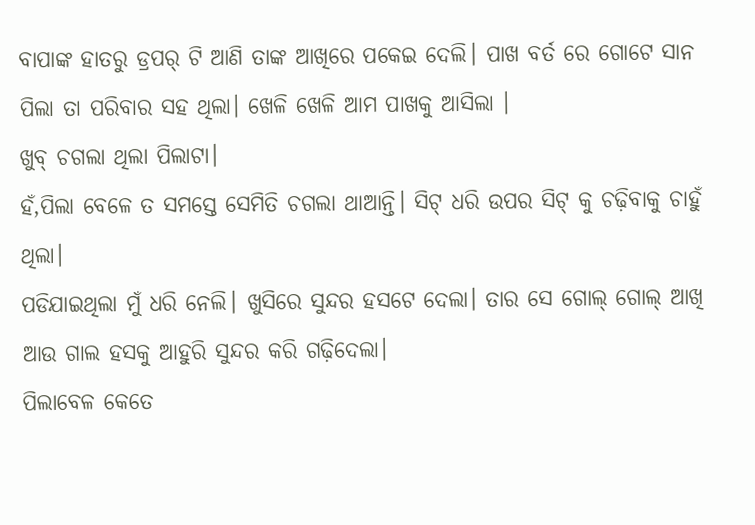ବାପାଙ୍କ ହାତରୁ ଡ୍ରପର୍ ଟି ଆଣି ତାଙ୍କ ଆଖିରେ ପକେଇ ଦେଲି। ପାଖ ବର୍ତ ରେ ଗୋଟେ ସାନ ପିଲା ତା ପରିବାର ସହ ଥିଲା। ଖେଳି ଖେଳି ଆମ ପାଖକୁ ଆସିଲା ।
ଖୁବ୍ ଚଗଲା ଥିଲା ପିଲାଟା।
ହଁ,ପିଲା ବେଳେ ତ ସମସ୍ତେ ସେମିତି ଚଗଲା ଥାଆନ୍ତି। ସିଟ୍ ଧରି ଉପର ସିଟ୍ କୁ ଚଢ଼ିବାକୁ ଚାହୁଁ ଥିଲା।
ପଡିଯାଇଥିଲା ମୁଁ ଧରି ନେଲି। ଖୁସିରେ ସୁନ୍ଦର ହସଟେ ଦେଲା। ତାର ସେ ଗୋଲ୍ ଗୋଲ୍ ଆଖି ଆଉ ଗାଲ ହସକୁ ଆହୁରି ସୁନ୍ଦର କରି ଗଢ଼ିଦେଲା।
ପିଲାବେଳ କେତେ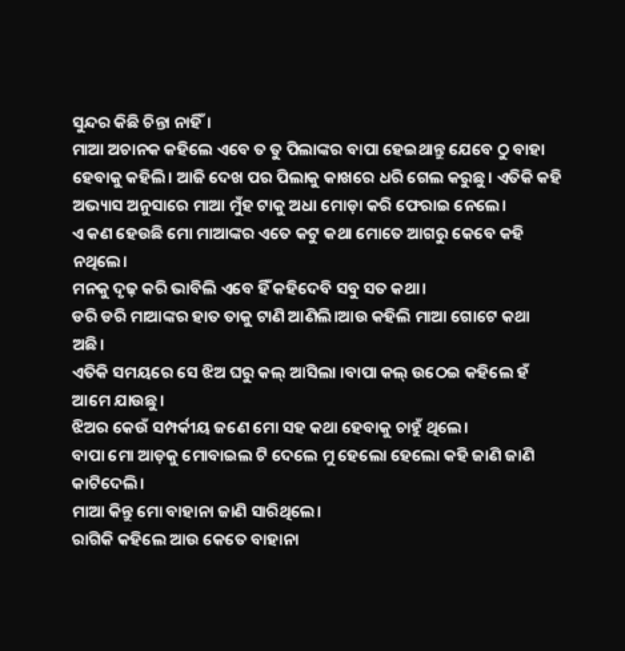ସୁନ୍ଦର କିଛି ଚିନ୍ତା ନାହିଁ।
ମାଆ ଅଚାନକ କହିଲେ ଏବେ ତ ତୁ ପିଲାଙ୍କର ବାପା ହେଇଥାନ୍ତୁ ଯେବେ ଠୁ ବାହା ହେବାକୁ କହିଲି। ଆଜି ଦେଖ ପର ପିଲାକୁ କାଖରେ ଧରି ଗେଲ କରୁଛୁ। ଏତିକି କହି ଅଭ୍ୟାସ ଅନୁସାରେ ମାଆ ମୁଁହ ଟାକୁ ଅଧା ମୋଡ଼ା କରି ଫେରାଇ ନେଲେ।
ଏ କଣ ହେଉଛି ମୋ ମାଆଙ୍କର ଏତେ କଟୁ କଥା ମୋତେ ଆଗରୁ କେବେ କହି ନଥିଲେ।
ମନକୁ ଦୃଢ଼ କରି ଭାବିଲି ଏବେ ହିଁ କହିଦେବି ସବୁ ସତ କଥା।
ଡରି ଡରି ମାଆଙ୍କର ହାତ ତାକୁ ଟାଣି ଆଣିଲି।ଆଉ କହିଲି ମାଆ ଗୋଟେ କଥା ଅଛି।
ଏତିକି ସମୟରେ ସେ ଝିଅ ଘରୁ କଲ୍ ଆସିଲା ।ବାପା କଲ୍ ଉଠେଇ କହିଲେ ହଁ ଆମେ ଯାଉଛୁ।
ଝିଅର କେଉଁ ସମ୍ପର୍କୀୟ ଜଣେ ମୋ ସହ କଥା ହେବାକୁ ଚାହୁଁ ଥିଲେ।
ବାପା ମୋ ଆଡ଼କୁ ମୋବାଇଲ ଟି ଦେଲେ ମୁ ହେଲୋ ହେଲୋ କହି ଜାଣି ଜାଣି କାଟିଦେଲି।
ମାଆ କିନ୍ତୁ ମୋ ବାହାନା ଜାଣି ସାରିଥିଲେ।
ରାଗିକି କହିଲେ ଆଉ କେତେ ବାହାନା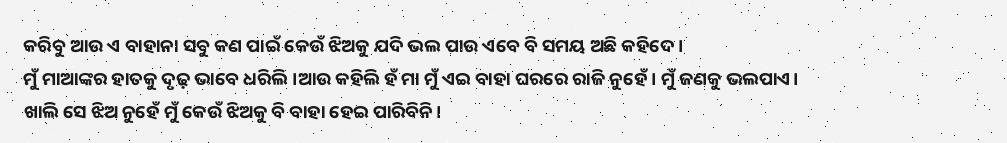କରିବୁ ଆଉ ଏ ବାହାନା ସବୁ କଣ ପାଇଁ କେଉଁ ଝିଅକୁ ଯଦି ଭଲ ପାଉ ଏବେ ବି ସମୟ ଅଛି କହିଦେ।
ମୁଁ ମାଆଙ୍କର ହାତକୁ ଦୃଢ଼ ଭାବେ ଧରିଲି।ଆଉ କହିଲି ହଁ ମା ମୁଁ ଏଇ ବାହା ଘରରେ ରାଜି ନୁହେଁ। ମୁଁ ଜଣକୁ ଭଲପାଏ।
ଖାଲି ସେ ଝିଅ ନୁହେଁ ମୁଁ କେଉଁ ଝିଅକୁ ବି ବାହା ହେଇ ପାରିବିନି।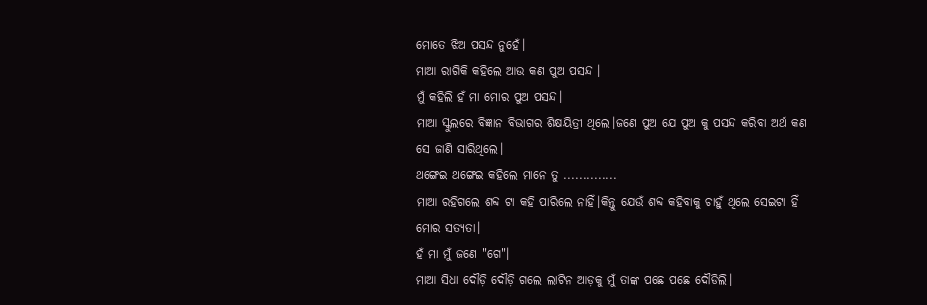ମୋତେ ଝିଅ ପସନ୍ଦ ନୁହେଁ।
ମାଆ ରାଗିକି କହିଲେ ଆଉ କଣ ପୁଅ ପସନ୍ଦ ।
ମୁଁ କହିଲି ହଁ ମା ମୋର ପୁଅ ପସନ୍ଦ।
ମାଆ ସ୍କୁଲରେ ବିଜ୍ଞାନ ବିଭାଗର ଶିକ୍ଷୟିତ୍ରୀ ଥିଲେ।ଜଣେ ପୁଅ ଯେ ପୁଅ କୁ ପସନ୍ଦ କରିବା ଅର୍ଥ କଣ ସେ ଜାଣି ସାରିଥିଲେ।
ଥଙ୍ଗେଇ ଥଙ୍ଗେଇ କହିଲେ ମାନେ ତୁ ..............
ମାଆ ରହିଗଲେ ଶବ୍ଦ ଟା କହି ପାରିଲେ ନାହିଁ।କିନ୍ତୁ ଯେଉଁ ଶବ୍ଦ କହିବାକୁ ଚାହୁଁ ଥିଲେ ସେଇଟା ହିଁ ମୋର ସତ୍ୟତା।
ହଁ ମା ମୁଁ ଜଣେ "ଗେ"।
ମାଆ ସିଧା ଦୌଡ଼ି ଦୌଡ଼ି ଗଲେ ଲାଟିନ ଆଡ଼କୁ ମୁଁ ତାଙ୍କ ପଛେ ପଛେ ଦୌଡିଲି।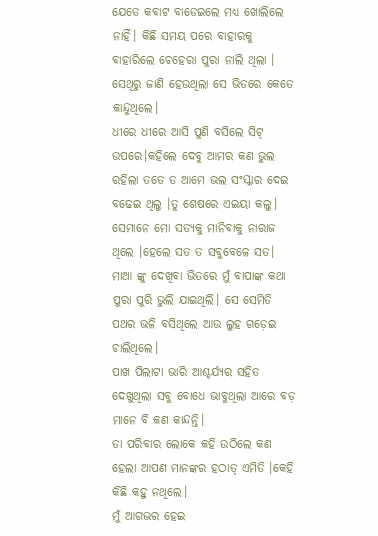ଯେତେ କବାଟ ବାଡେଇଲେ ମଧ୍ୟ ଖୋଲିଲେ ନାହିଁ। କିଛି ସମୟ ପରେ ବାହାରକୁ ବାହାରିଲେ ଚେହେରା ପୁରା ନାଲି ଥିଲା । ସେଥିରୁ ଜାଣି ହେଉଥିଲା ସେ ଭିତରେ କେତେ କାନ୍ଦୁଥିଲେ।
ଧୀରେ ଧୀରେ ଆସି ପୁଣି ବସିଲେ ସିଟ୍ ଉପରେ।କହିଲେ ଦେବୁ ଆମର କଣ ଭୁଲ ରହିଲା ତତେ ତ ଆମେ ଭଲ ସଂସ୍କାର ଦେଇ ବଢେଇ ଥିଲୁ ।ତୁ ଶେଷରେ ଏଇୟା କଲୁ।
ସେମାନେ ମୋ ସତ୍ୟକୁ ମାନିବାକୁ ନାରାଜ ଥିଲେ ।ହେଲେ ସତ ତ ସବୁବେଳେ ସତ।
ମାଆ ଙ୍କୁ ଦେଖିବା ଭିତରେ ମୁଁ ବାପାଙ୍କ କଥା ପୁରା ପୁରି ଭୁଲି ଯାଇଥିଲି। ସେ ସେମିତି ପଥର ଭଳି ବସିଥିଲେ ଆଉ ଲୁହ ଗଡ଼େଇ ଚାଲିଥିଲେ।
ପାଖ ପିଲାଟା ଭାରି ଆଶ୍ଚର୍ଯ୍ୟର ସହିତ ଦେଖୁଥିଲା ସବୁ ବୋଧେ ଭାବୁଥିଲା ଆରେ ବଡ଼ ମାନେ ବି କଣ କାନ୍ଦନ୍ତି।
ତା ପରିବାର ଲୋକେ କହି ଉଠିଲେ କଣ ହେଲା ଆପଣ ମାନଙ୍କର ହଠାତ୍ ଏମିତି ।କେହି କିଛି କହୁ ନଥିଲେ।
ମୁଁ ଆଗଭର ହେଇ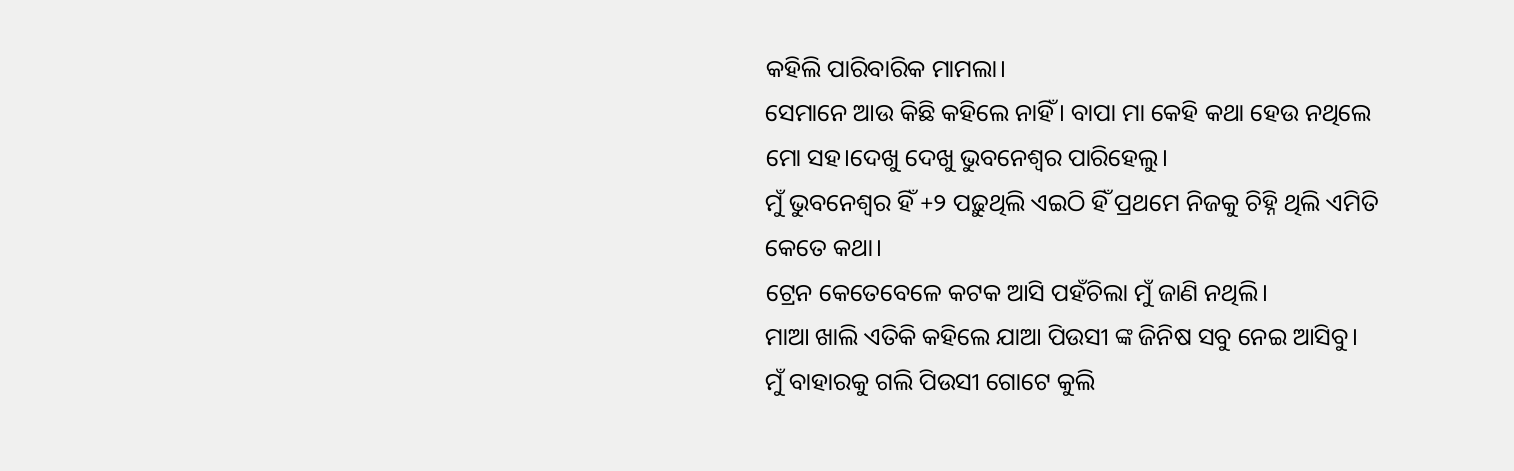କହିଲି ପାରିବାରିକ ମାମଲା।
ସେମାନେ ଆଉ କିଛି କହିଲେ ନାହିଁ। ବାପା ମା କେହି କଥା ହେଉ ନଥିଲେ ମୋ ସହ।ଦେଖୁ ଦେଖୁ ଭୁବନେଶ୍ୱର ପାରିହେଲୁ।
ମୁଁ ଭୁବନେଶ୍ୱର ହିଁ +୨ ପଢ଼ୁଥିଲି ଏଇଠି ହିଁ ପ୍ରଥମେ ନିଜକୁ ଚିହ୍ନି ଥିଲି ଏମିତି କେତେ କଥା।
ଟ୍ରେନ କେତେବେଳେ କଟକ ଆସି ପହଁଚିଲା ମୁଁ ଜାଣି ନଥିଲି।
ମାଆ ଖାଲି ଏତିକି କହିଲେ ଯାଆ ପିଉସୀ ଙ୍କ ଜିନିଷ ସବୁ ନେଇ ଆସିବୁ।
ମୁଁ ବାହାରକୁ ଗଲି ପିଉସୀ ଗୋଟେ କୁଲି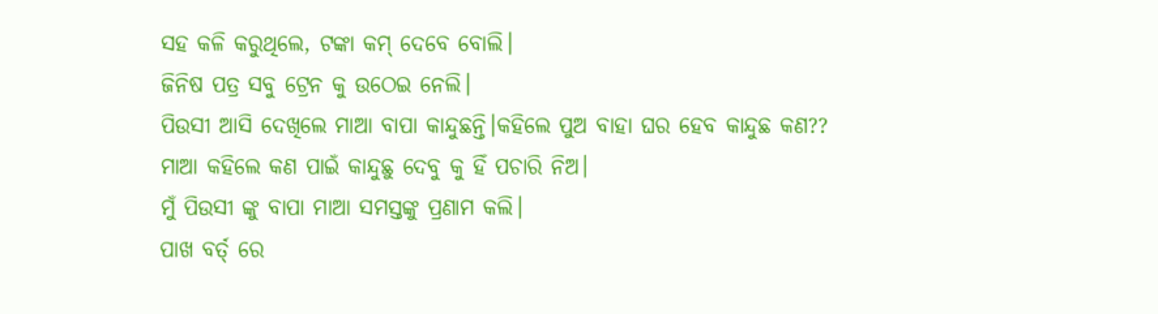ସହ କଳି କରୁଥିଲେ, ଟଙ୍କା କମ୍ ଦେବେ ବୋଲି।
ଜିନିଷ ପତ୍ର ସବୁ ଟ୍ରେନ କୁ ଉଠେଇ ନେଲି।
ପିଉସୀ ଆସି ଦେଖିଲେ ମାଆ ବାପା କାନ୍ଦୁଛନ୍ତି।କହିଲେ ପୁଅ ବାହା ଘର ହେବ କାନ୍ଦୁଛ କଣ??
ମାଆ କହିଲେ କଣ ପାଇଁ କାନ୍ଦୁଛୁ ଦେବୁ କୁ ହିଁ ପଚାରି ନିଅ।
ମୁଁ ପିଉସୀ ଙ୍କୁ ବାପା ମାଆ ସମସ୍ତଙ୍କୁ ପ୍ରଣାମ କଲି।
ପାଖ ବର୍ତ୍ ରେ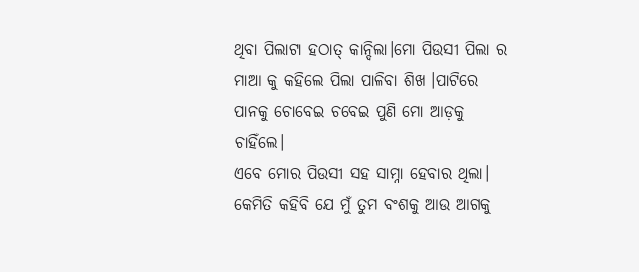ଥିବା ପିଲାଟା ହଠାତ୍ କାନ୍ଦିଲା।ମୋ ପିଉସୀ ପିଲା ର ମାଆ କୁ କହିଲେ ପିଲା ପାଳିବା ଶିଖ ।ପାଟିରେ ପାନକୁ ଚୋବେଇ ଚବେଇ ପୁଣି ମୋ ଆଡ଼କୁ ଚାହିଁଲେ।
ଏବେ ମୋର ପିଉସୀ ସହ ସାମ୍ନା ହେବାର ଥିଲା।
କେମିତି କହିବି ଯେ ମୁଁ ତୁମ ବଂଶକୁ ଆଉ ଆଗକୁ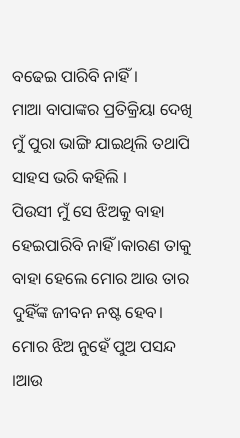ବଢେଇ ପାରିବି ନାହିଁ।
ମାଆ ବାପାଙ୍କର ପ୍ରତିକ୍ରିୟା ଦେଖି ମୁଁ ପୁରା ଭାଙ୍ଗି ଯାଇଥିଲି ତଥାପି ସାହସ ଭରି କହିଲି ।
ପିଉସୀ ମୁଁ ସେ ଝିଅକୁ ବାହା ହେଇପାରିବି ନାହିଁ ।କାରଣ ତାକୁ ବାହା ହେଲେ ମୋର ଆଉ ତାର ଦୁହିଁଙ୍କ ଜୀବନ ନଷ୍ଟ ହେବ।
ମୋର ଝିଅ ନୁହେଁ ପୁଅ ପସନ୍ଦ ।ଆଉ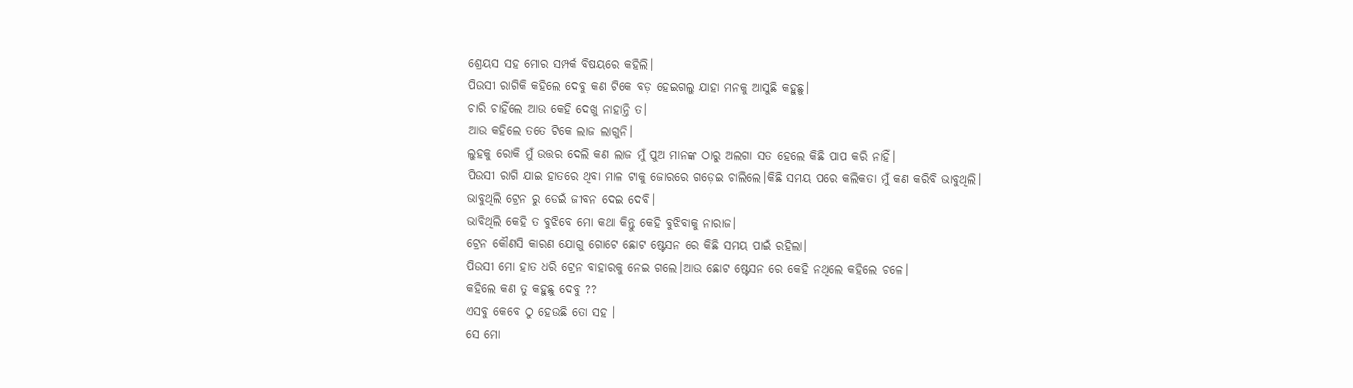ଶ୍ରେୟସ ସହ ମୋର ସମ୍ପର୍କ ବିଷୟରେ କହିଲି।
ପିଉସୀ ରାଗିକି କହିଲେ ଦେବୁ କଣ ଟିକେ ବଡ଼ ହେଇଗଲୁ ଯାହା ମନକୁ ଆସୁଛି କହୁଛୁ।
ଚାରି ଚାହିଁଲେ ଆଉ କେହି ଦେଖୁ ନାହାନ୍ତି ତ।
ଆଉ କହିଲେ ତତେ ଟିକେ ଲାଜ ଲାଗୁନି।
ଲୁହକୁ ରୋକି ମୁଁ ଉତ୍ତର ଦେଲି କଣ ଲାଜ ମୁଁ ପୁଅ ମାନଙ୍କ ଠାରୁ ଅଲଗା ସତ ହେଲେ କିଛି ପାପ କରି ନାହିଁ।
ପିଉସୀ ରାଗି ଯାଇ ହାତରେ ଥିବା ମାଳ ଟାକୁ ଜୋରରେ ଗଡ଼େଇ ଚାଲିଲେ।କିଛି ସମୟ ପରେ କଲିକତା ମୁଁ କଣ କରିବି ଭାବୁଥିଲି।
ଭାବୁଥିଲି ଟ୍ରେନ ରୁ ଡେଇଁ ଜୀବନ ଦେଇ ଦେବି।
ଭାବିଥିଲି କେହି ତ ବୁଝିବେ ମୋ କଥା କିନ୍ତୁ କେହି ବୁଝିବାକୁ ନାରାଜ।
ଟ୍ରେନ କୌଣସି କାରଣ ଯୋଗୁ ଗୋଟେ ଛୋଟ ଷ୍ଟେସନ ରେ କିଛି ସମୟ ପାଇଁ ରହିଲା।
ପିଉସୀ ମୋ ହାତ ଧରି ଟ୍ରେନ ବାହାରକୁ ନେଇ ଗଲେ।ଆଉ ଛୋଟ ଷ୍ଟେସନ ରେ କେହି ନଥିଲେ କହିଲେ ଚଳେ।
କହିଲେ କଣ ତୁ କହୁଛୁ ଦେବୁ ??
ଏସବୁ କେବେ ଠୁ ହେଉଛି ତୋ ସହ ।
ସେ ମୋ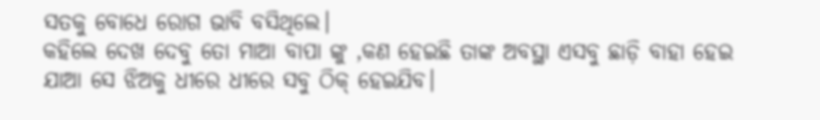ସତକୁ ବୋଧେ ରୋଗ ଭାବି ବସିଥିଲେ।
କହିଲେ ଦେଖ ଦେବୁ ତୋ ମାଆ ବାପା ଙ୍କୁ ,କଣ ହେଇଛି ତାଙ୍କ ଅବସ୍ଥା ଏସବୁ ଛାଡ଼ି ବାହା ହେଇ ଯାଆ ସେ ଝିଅକୁ ଧୀରେ ଧୀରେ ସବୁ ଠିକ୍ ହେଇଯିବ।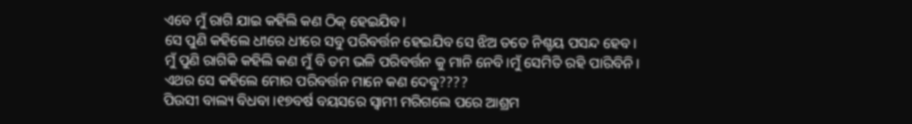ଏବେ ମୁଁ ରାଗି ଯାଇ କହିଲି କଣ ଠିକ୍ ହେଇଯିବ।
ସେ ପୁଣି କହିଲେ ଧୀରେ ଧୀରେ ସବୁ ପରିବର୍ତ୍ତନ ହେଇଯିବ ସେ ଝିଅ ତତେ ନିଶ୍ଚୟ ପସନ୍ଦ ହେବ।
ମୁଁ ପୁଣି ରାଗିକି କହିଲି କଣ ମୁଁ ବି ତମ ଭଳି ପରିବର୍ତ୍ତନ କୁ ମାନି ନେବି।ମୁଁ ସେମିତି ରହି ପାରିବିନି।
ଏଥର ସେ କହିଲେ ମୋର ପରିବର୍ତ୍ତନ ମାନେ କଣ ଦେବୁ????
ପିଉସୀ ବାଲ୍ୟ ବିଧବା ।୧୭ବର୍ଷ ବୟସରେ ସ୍ବାମୀ ମରିଗଲେ ପରେ ଆଶ୍ରମ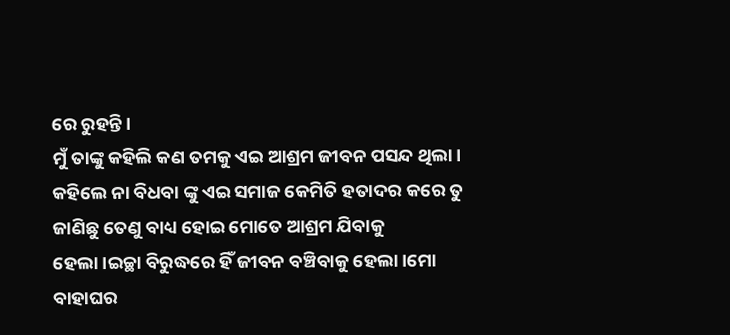ରେ ରୁହନ୍ତି।
ମୁଁ ତାଙ୍କୁ କହିଲି କଣ ତମକୁ ଏଇ ଆଶ୍ରମ ଜୀବନ ପସନ୍ଦ ଥିଲା।
କହିଲେ ନା ବିଧବା ଙ୍କୁ ଏଇ ସମାଜ କେମିତି ହତାଦର କରେ ତୁ ଜାଣିଛୁ ତେଣୁ ବାଧ୍ୟ ହୋଇ ମୋତେ ଆଶ୍ରମ ଯିବାକୁ ହେଲା।ଇଚ୍ଛା ବିରୁଦ୍ଧରେ ହିଁ ଜୀବନ ବଞ୍ଚିବାକୁ ହେଲା।ମୋ ବାହାଘର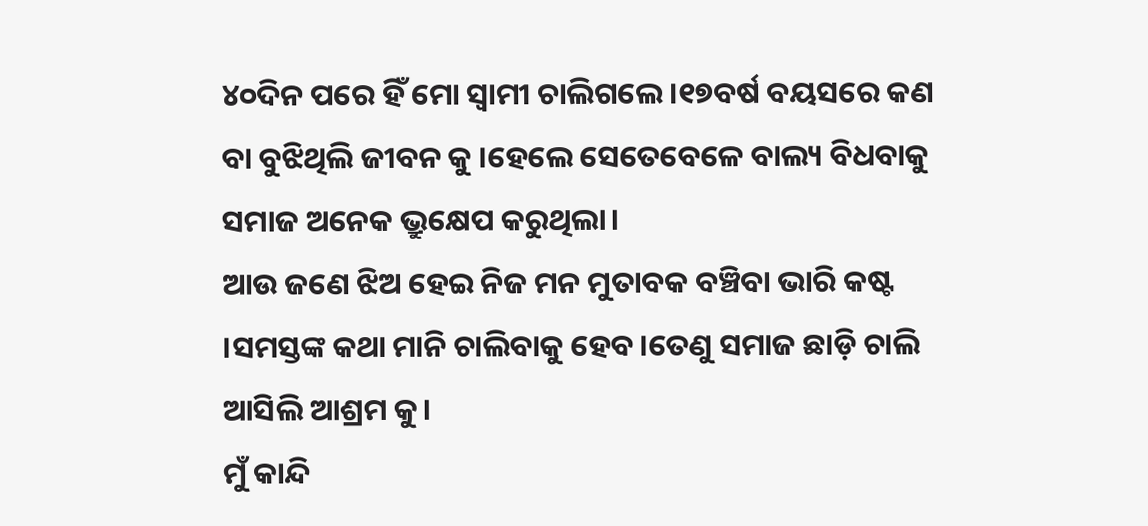୪୦ଦିନ ପରେ ହିଁ ମୋ ସ୍ଵାମୀ ଚାଲିଗଲେ।୧୭ବର୍ଷ ବୟସରେ କଣ ବା ବୁଝିଥିଲି ଜୀବନ କୁ ।ହେଲେ ସେତେବେଳେ ବାଲ୍ୟ ବିଧବାକୁ ସମାଜ ଅନେକ ଭ୍ରୁକ୍ଷେପ କରୁଥିଲା।
ଆଉ ଜଣେ ଝିଅ ହେଇ ନିଜ ମନ ମୁତାବକ ବଞ୍ଚିବା ଭାରି କଷ୍ଟ ।ସମସ୍ତଙ୍କ କଥା ମାନି ଚାଲିବାକୁ ହେବ।ତେଣୁ ସମାଜ ଛାଡ଼ି ଚାଲି ଆସିଲି ଆଶ୍ରମ କୁ।
ମୁଁ କାନ୍ଦି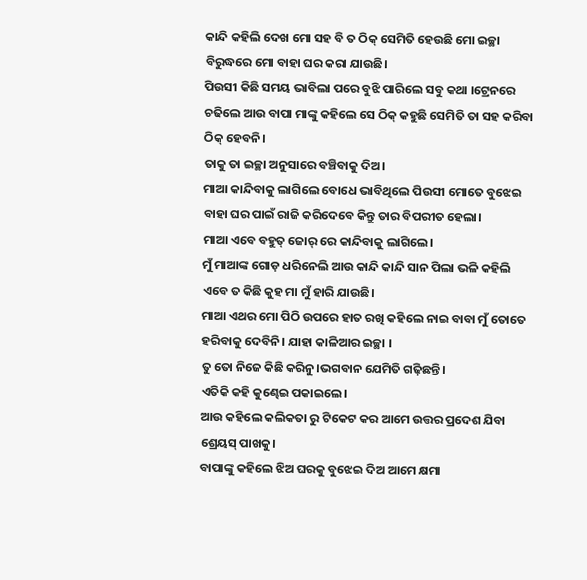କାନ୍ଦି କହିଲି ଦେଖ ମୋ ସହ ବି ତ ଠିକ୍ ସେମିତି ହେଉଛି ମୋ ଇଚ୍ଛା ବିରୁଦ୍ଧରେ ମୋ ବାହା ଘର କରା ଯାଉଛି।
ପିଉସୀ କିଛି ସମୟ ଭାବିଲା ପରେ ବୁଝି ପାରିଲେ ସବୁ କଥା ।ଟ୍ରେନରେ ଚଢିଲେ ଆଉ ବାପା ମାଙ୍କୁ କହିଲେ ସେ ଠିକ୍ କହୁଛି ସେମିତି ତା ସହ କରିବା ଠିକ୍ ହେବନି।
ତାକୁ ତା ଇଚ୍ଛା ଅନୁସାରେ ବଞ୍ଚିବାକୁ ଦିଅ।
ମାଆ କାନ୍ଦିବାକୁ ଲାଗିଲେ ବୋଧେ ଭାବିଥିଲେ ପିଉସୀ ମୋତେ ବୁଝେଇ ବାହା ଘର ପାଇଁ ରାଜି କରିଦେବେ କିନ୍ତୁ ତାର ବିପରୀତ ହେଲା।
ମାଆ ଏବେ ବହୁତ୍ ଜୋର୍ ରେ କାନ୍ଦିବାକୁ ଲାଗିଲେ।
ମୁଁ ମାଆଙ୍କ ଗୋଡ଼ ଧରିନେଲି ଆଉ କାନ୍ଦି କାନ୍ଦି ସାନ ପିଲା ଭଳି କହିଲି ଏବେ ତ କିଛି କୁହ ମା ମୁଁ ହାରି ଯାଉଛି।
ମାଆ ଏଥର ମୋ ପିଠି ଉପରେ ହାତ ରଖି କହିଲେ ନାଇ ବାବା ମୁଁ ତୋତେ ହରିବାକୁ ଦେବିନି। ଯାହା କାଳିଆର ଇଚ୍ଛା ।
ତୁ ତୋ ନିଜେ କିଛି କରିନୁ।ଭଗବାନ ଯେମିତି ଗଢ଼ିଛନ୍ତି।
ଏତିକି କହି କୁଣ୍ଢେଇ ପକାଇଲେ।
ଆଉ କହିଲେ କଲିକତା ରୁ ଟିକେଟ କର ଆମେ ଉତ୍ତର ପ୍ରଦେଶ ଯିବା ଶ୍ରେୟସ୍ ପାଖକୁ।
ବାପାଙ୍କୁ କହିଲେ ଝିଅ ଘରକୁ ବୁଝେଇ ଦିଅ ଆମେ କ୍ଷମା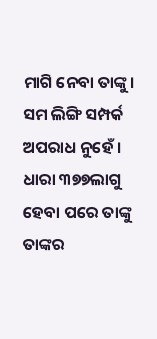ମାଗି ନେବା ତାଙ୍କୁ।
ସମ ଲିଙ୍ଗି ସମ୍ପର୍କ ଅପରାଧ ନୁହେଁ । ଧାରା ୩୭୭ଲାଗୁ ହେବା ପରେ ତାଙ୍କୁ ତାଙ୍କର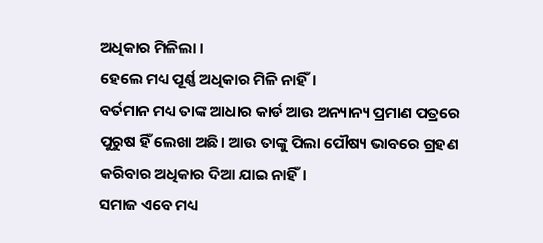ଅଧିକାର ମିଳିଲା ।
ହେଲେ ମଧ୍ୟ ପୂର୍ଣ୍ଣ ଅଧିକାର ମିଳି ନାହିଁ।
ବର୍ତମାନ ମଧ୍ୟ ତାଙ୍କ ଆଧାର କାର୍ଡ ଆଉ ଅନ୍ୟାନ୍ୟ ପ୍ରମାଣ ପତ୍ରରେ ପୁରୁଷ ହିଁ ଲେଖା ଅଛି। ଆଉ ତାଙ୍କୁ ପିଲା ପୌଷ୍ୟ ଭାବରେ ଗ୍ରହଣ କରିବାର ଅଧିକାର ଦିଆ ଯାଇ ନାହିଁ।
ସମାଜ ଏବେ ମଧ୍ୟ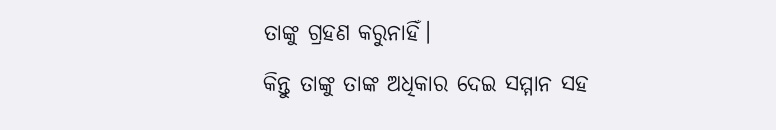ତାଙ୍କୁ ଗ୍ରହଣ କରୁନାହିଁ।
କିନ୍ତୁ ତାଙ୍କୁ ତାଙ୍କ ଅଧିକାର ଦେଇ ସମ୍ମାନ ସହ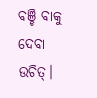ବଞ୍ଚି ବାକୁ ଦେବା ଉଚିତ୍।